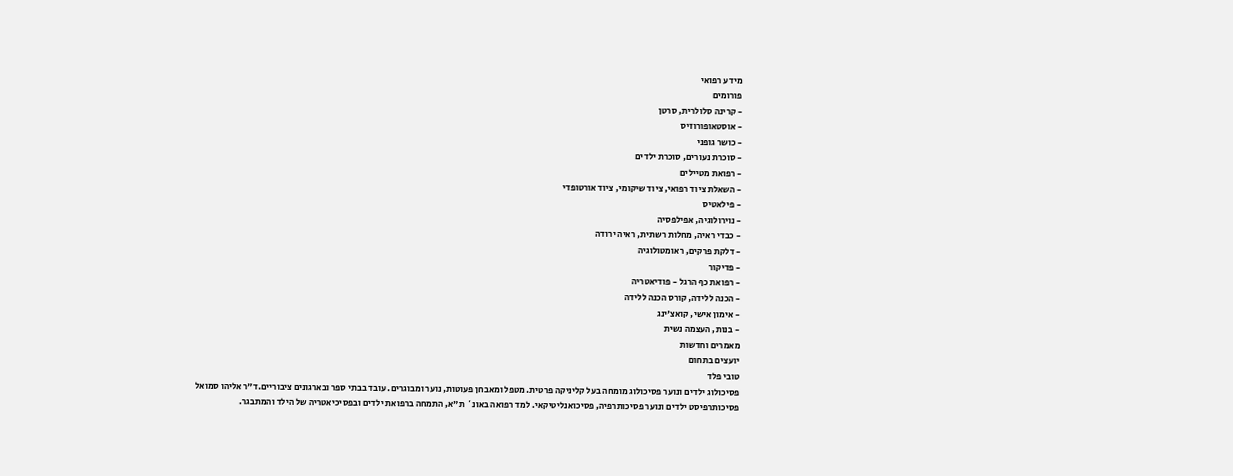מידע רפואי
פורומים
- קרינה סלולרית, סרטן
- אוסטאופורוזיס
- כושר גופני
- סוכרת נעורים, סוכרת ילדים
- רפואת מטיילים
- השאלת ציוד רפואי, ציוד שיקומי, ציוד אורטופדי
- פילאטיס
- נוירולוגיה, אפילפסיה
- כבדי ראיה, מחלות רשתית, ראיה ירודה
- דלקת פרקים, ראומטולוגיה
- פדיקור
- רפואת כף הרגל - פודיאטריה
- הכנה ללידה, קורס הכנה ללידה
- אימון אישי, קואצ'ינג
- בנות, העצמה נשית
מאמרים וחדשות
יועצים בתחום
טובי פלד
פסיכולוג ילדים ונוער פסיכולוג מומחה בעל קליניקה פרטית. מטפל ומאבחן פעוטות, נוער ומבוגרים. עובד בבתי ספר ובארגונים ציבוריים.ד"ר אליהו סמואל
פסיכותרפיסט ילדים ונוער פסיכותרפיה, פסיכואנליטיקאי. למד רפואה באונ` ת"א, התמחה ברפואת ילדים ובפסיכיאטריה של הילד והמתבגר.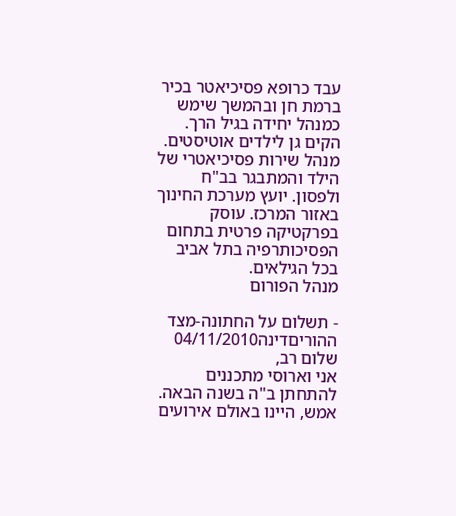עבד כרופא פסיכיאטר בכיר ברמת חן ובהמשך שימש כמנהל יחידה בגיל הרך. הקים גן לילדים אוטיסטים. מנהל שירות פסיכיאטרי של הילד והמתבגר בב"ח ולפסון. יועץ מערכת החינוך באזור המרכז. עוסק בפרקטיקה פרטית בתחום הפסיכותרפיה בתל אביב בכל הגילאים.
מנהל הפורום

- תשלום על החתונה-מצד ההוריםדינה04/11/2010
שלום רב,
אני וארוסי מתכננים להתחתן ב"ה בשנה הבאה.
אמש, היינו באולם אירועים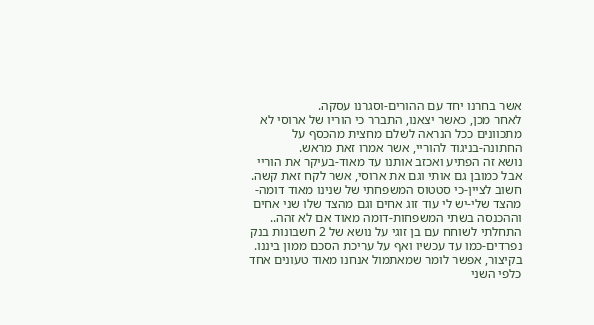אשר בחרנו יחד עם ההורים-וסגרנו עסקה.
לאחר מכן, כאשר יצאנו, התברר כי הוריו של ארוסי לא מתכוונים ככל הנראה לשלם מחצית מהכסף על החתונה-בניגוד להוריי, אשר אמרו זאת מראש.
נושא זה הפתיע ואכזב אותנו עד מאוד-בעיקר את הוריי אבל כמובן גם אותי וגם את ארוסי, אשר לקח זאת קשה.
חשוב לציין-כי סטטוס המשפחתי של שנינו מאוד דומה-מהצד שלי-יש לי עוד זוג אחים וגם מהצד שלו שני אחים וההכנסה בשתי המשפחות-דומה מאוד אם לא זהה..
התחלתי לשוחח עם בן זוגי על נושא של 2 חשבונות בנק נפרדים-כמו עד עכשיו ואף על עריכת הסכם ממון ביננו.
בקיצור, אפשר לומר שמאתמול אנחנו מאוד טעונים אחד כלפי השני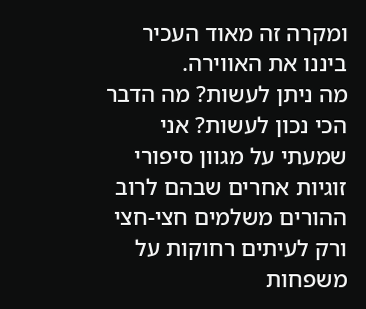ומקרה זה מאוד העכיר ביננו את האווירה.
מה ניתן לעשות? מה הדבר הכי נכון לעשות? אני שמעתי על מגוון סיפורי זוגיות אחרים שבהם לרוב ההורים משלמים חצי-חצי ורק לעיתים רחוקות על משפחות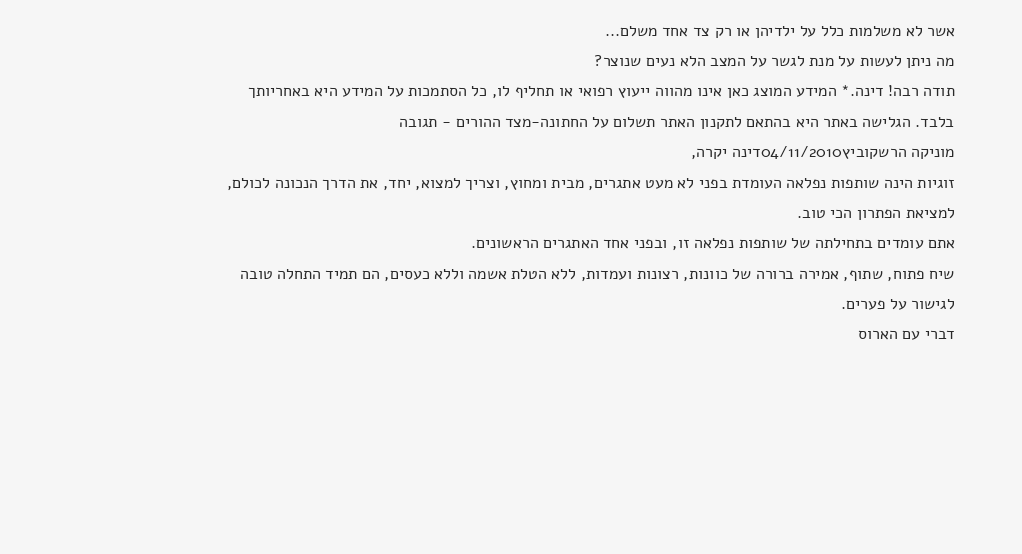אשר לא משלמות כלל על ילדיהן או רק צד אחד משלם...
מה ניתן לעשות על מנת לגשר על המצב הלא נעים שנוצר?
תודה רבה! דינה.* המידע המוצג כאן אינו מהווה ייעוץ רפואי או תחליף לו, כל הסתמכות על המידע היא באחריותך בלבד. הגלישה באתר היא בהתאם לתקנון האתר תשלום על החתונה-מצד ההורים - תגובה
מוניקה הרשקוביץ04/11/2010דינה יקרה,
זוגיות הינה שותפות נפלאה העומדת בפני לא מעט אתגרים, מבית ומחוץ, וצריך למצוא, יחד, את הדרך הנכונה לכולם, למציאת הפתרון הכי טוב.
אתם עומדים בתחילתה של שותפות נפלאה זו, ובפני אחד האתגרים הראשונים.
שיח פתוח, שתוף, אמירה ברורה של כוונות, רצונות ועמדות, ללא הטלת אשמה וללא כעסים, הם תמיד התחלה טובה לגישור על פערים.
דברי עם הארוס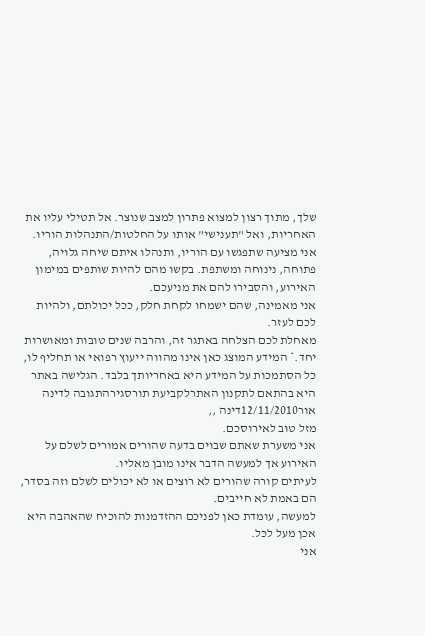שלך, מתוך רצון למצוא פתרון למצב שנוצר. אל תטילי עליו את האחריות, ואל "תענישי" אותו על החלטות/התנהלות הוריו.
אני מציעה שתפגשו עם הוריו, ותנהלו איתם שיחה גלויה, פתוחה, נינוחה ומשתפת. בקשו מהם להיות שותפים במימון האירוע, והסבירו להם את מניעכם.
אני מאמינה, שהם ישמחו לקחת חלק, ככל יכולתם, ולהיות לכם לעזר.
מאחלת לכם הצלחה באתגר זה, והרבה שנים טובות ומאושרות יחד.* המידע המוצג כאן אינו מהווה ייעוץ רפואי או תחליף לו, כל הסתמכות על המידע היא באחריותך בלבד. הגלישה באתר היא בהתאם לתקנון האתרלקביעת תורסגירהתגובה לדינה
אור12/11/2010דינה ,,
מזל טוב לאירוסכם.
אני משערת שאתם שבוים בדעה שהורים אמורים לשלם על האירוע אך למעשה הדבר אינו מובן מאליו.
לעיתים קורה שהורים לא רוצים או לא יכולים לשלם וזה בסדר, הם באמת לא חייבים.
למעשה, עומדת כאן לפניכם ההזדמנות להוכיח שהאהבה היא אכן מעל לכל.
אני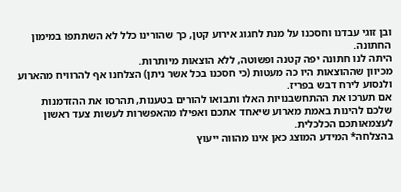ובן זוגי עבדנו וחסכנו על מנת לחגוג אירוע קטן, כך שהורינו כלל לא השתתפו במימון החתונה.
היתה לנו חתונה יפה קטנה ופשוטה, ללא הוצאות מיותרות.
מכיוון שההוצאות היו כה מעטות (כי חסכנו בכל אשר ניתן) הצלחנו אף להרוויח מהארוע ולנסוע לירח דבש בפריז.
אם תערכו את ההתחשבנויות האלו ותבואו להורים בטענות, תהרסו את ההזדמנות שלכם להינות באמת מארוע שיאחד אתכם ואפילו מהאפשרות לעשות צעד ראשון לעצמאותכם הכלכלית.
בהצלחה* המידע המוצג כאן אינו מהווה ייעוץ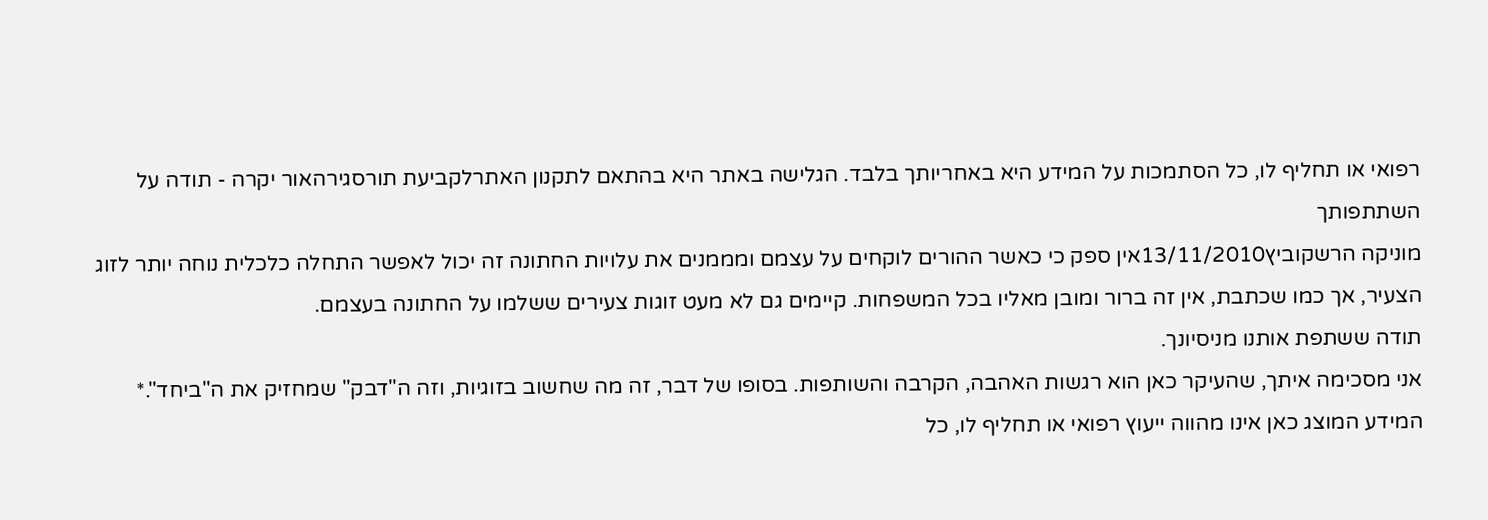רפואי או תחליף לו, כל הסתמכות על המידע היא באחריותך בלבד. הגלישה באתר היא בהתאם לתקנון האתרלקביעת תורסגירהאור יקרה - תודה על השתתפותך
מוניקה הרשקוביץ13/11/2010אין ספק כי כאשר ההורים לוקחים על עצמם ומממנים את עלויות החתונה זה יכול לאפשר התחלה כלכלית נוחה יותר לזוג הצעיר, אך כמו שכתבת, אין זה ברור ומובן מאליו בכל המשפחות. קיימים גם לא מעט זוגות צעירים ששלמו על החתונה בעצמם.
תודה ששתפת אותנו מניסיונך.
אני מסכימה איתך, שהעיקר כאן הוא רגשות האהבה, הקרבה והשותפות. בסופו של דבר, זה מה שחשוב בזוגיות, וזה ה"דבק" שמחזיק את ה"ביחד".* המידע המוצג כאן אינו מהווה ייעוץ רפואי או תחליף לו, כל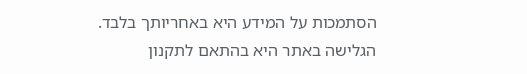הסתמכות על המידע היא באחריותך בלבד. הגלישה באתר היא בהתאם לתקנון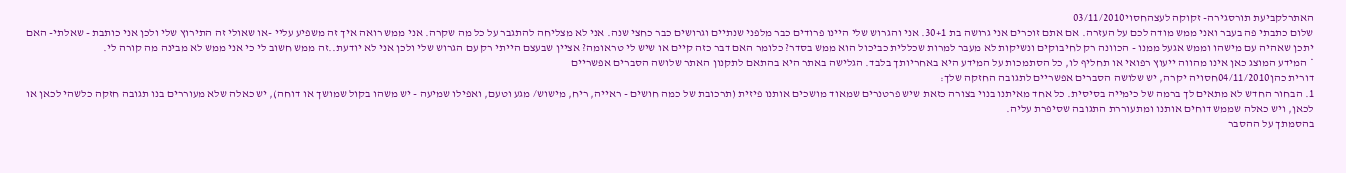האתרלקביעת תורסגירה- זקוקה לעצהחסוי03/11/2010
שלום כתבתי פה בעבר ואני ממש מודה לכם על העזרה. אם אתם זוכרים אני גרושה בת 30+1. אני והגרוש שלי היינו פרודים כבר מלפני שנתיים וגרושים כבר כחצי שנה. אני לא מצליחה להתגבר על כל מה שקרה. אני ממש רואה איך זה משפיע עליי -או שאולי זה התירוץ שלי ולכן אני כותבת - שאלתי- האם יתכן שאהיה עם מישהו וממש אגעל ממנו - הכוונה רק לחיבוקים ונשיקות לא מעבר למרות שכללית כביכול הוא ממש בסדר? כלומר האם דבר כזה קיים או שיש לי טראומה? אציין שבעצם הייתי רק עם הגרוש שלי ולכן אני לא יודעת..זה ממש חשוב לי כי אני ממש לא מבינה מה קורה לי.
* המידע המוצג כאן אינו מהווה ייעוץ רפואי או תחליף לו, כל הסתמכות על המידע היא באחריותך בלבד. הגלישה באתר היא בהתאם לתקנון האתר שלושה הסברים אפשריים
דורית כהן04/11/2010חסויה יקרה, יש שלושה הסברים אפשריים לתגובה החזקה שלך:
1. הבחור החדש לא מתאים לך ברמה של כימייה בסיסית. כל אחד מאיתנו בנוי בצורה כזאת שיש פרטנרים שמאוד מושכים אותנו פיזית (תרכובת של כמה חושים - ראייה, ריח, מישוש/ מגע וטעם, ואפילו שמיעה - יש משהו בקול שמושך או דוחה), יש כאלה שלא מעוררים בנו תגובה חזקה כלשהי לכאן או לכאן, ויש כאלה שממש דוחים אותנו ומתעוררת התגובה שסיפרת עליה.
בהסמתך על ההסבר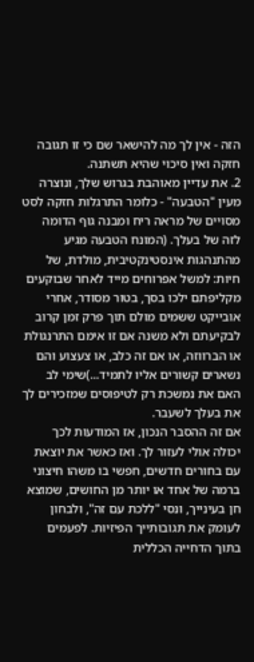הזה - אין לך מה להישאר שם כי זו תגובה חזקה ואין סיכוי שהיא תשתנה.
2. את עדיין מאוהבת בגרוש שלך, ונוצרה מעין "הטבעה" - כלומר התרגלות חזקה לסט מסויים של מראה ריח ומבנה גוף הדומה לזה של בעלך. (המונח הטבעה מגיע מהתנהגות אינסטינקטיבית, מולדת, של חיות: למשל אפרוחים מייד לאחר שבוקעים מקליפתם ילכו בסך, בטור מסודר, אחרי אובייקט ששמים מולם תוך פרק זמן קרוב לבקיעתם ולא משנה אם זו אימם התרנגולת או הברווזה, או אם זה כלב, או צעצוע והם נשארים קשורים אליו לתמיד...)שימי לב האם את נמשכת רק לטיפוסים שמזכירים לך את בעלך לשעבר.
אם זה ההסבר הנכון, אז המודעות לכך יכולה אולי לעזור לך. ואז כאשר את יוצאת עם בחורים חדשים, חפשי בו משהו חיצוני ברמה של אחד או יותר מן החושים, שמוצא חן בעינייך, ונסי "ללכת עם זה", ולבחון לעומק את תגובותייך הפיזיות. לפעמים בתוך הדחייה הכללית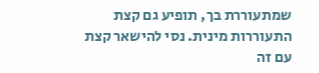שמתעוררת בך, תופיע גם קצת התעוררות מינית. נסי להישאר קצת עם זה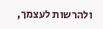ולהרשות לעצמך,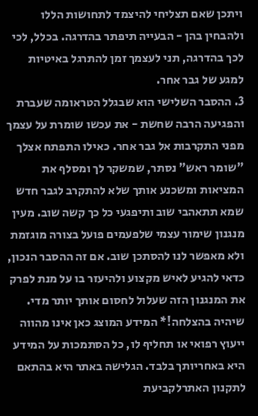ויתכן שאם תצליחי להיצמד לתחושות הללו ולהבחין בהן - הבעייה תיפתר בהדרגה. בכלל, לכי לכך בהדרגה, תני לעצמך זמן להתרגל באיטיות למגע של גבר אחר.
3. ההסבר השלישי הוא שבגלל הטראומה שעברת והפגיעה הרבה שחשת - את עכשו שומרת על עצמך מפני התקרבות אל גבר אחר. כאילו התפתח אצלך "שומר ראש" נסתר, שמשקר לך ומסלף את המציאות ומשכנע אותך שלא להתקרב לגבר חדש שמא תתאהבי שוב ותיפגעי כל כך קשה שוב. מעין מנגנון שימור עצמי שלפעמים פועל בצורה מוגזמת ולא מאפשר לנו להסתכן שוב. אם זה ההסבר הנכון, כדאי להגיע לאיש מקצוע ולהיעזר בו על מנת לפרק את המנגנון הזה שעלול לחסום אותך יותר מדי.
שיהיה בהצלחה!* המידע המוצג כאן אינו מהווה ייעוץ רפואי או תחליף לו, כל הסתמכות על המידע היא באחריותך בלבד. הגלישה באתר היא בהתאם לתקנון האתרלקביעת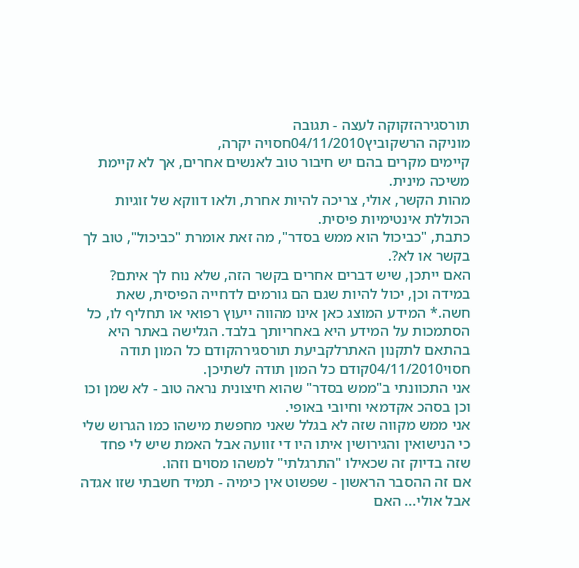תורסגירהזקוקה לעצה - תגובה
מוניקה הרשקוביץ04/11/2010חסויה יקרה,
קיימים מקרים בהם יש חיבור טוב לאנשים אחרים, אך לא קיימת משיכה מינית.
מהות הקשר, אולי, צריכה להיות אחרת, ולאו דווקא של זוגיות הכוללת אינטימיות פיסית.
כתבת, "כביכול הוא ממש בסדר", מה זאת אומרת "כביכול", טוב לך בקשר או לא?.
האם ייתכן, שיש דברים אחרים בקשר הזה, שלא נוח לך איתם? במידה וכן, יכול להיות שגם הם גורמים לדחייה הפיסית, שאת חשה.* המידע המוצג כאן אינו מהווה ייעוץ רפואי או תחליף לו, כל הסתמכות על המידע היא באחריותך בלבד. הגלישה באתר היא בהתאם לתקנון האתרלקביעת תורסגירהקודם כל המון תודה
חסוי04/11/2010קודם כל המון תודה לשתיכן.
אני התכוונתי ב"ממש בסדר" שהוא חיצונית נראה טוב - לא שמן וכו וכן בסהכ אקדמאי וחיובי באופי.
אני ממש מקווה שזה לא בגלל שאני מחפשת מישהו כמו הגרוש שלי כי הנישואין והגירושין איתו היו די זוועה אבל האמת שיש לי פחד שזה בדיוק זה שכאילו "התרגלתי" למשהו מסוים וזהו.
אם זה ההסבר הראשון - שפשוט אין כימיה - תמיד חשבתי שזו אגדה אבל אולי... האם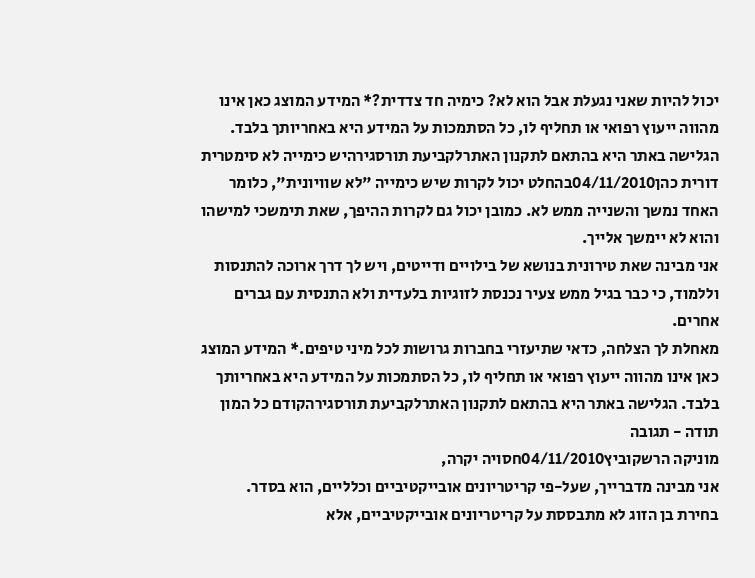יכול להיות שאני נגעלת אבל הוא לא? כימיה חד צדדית?* המידע המוצג כאן אינו מהווה ייעוץ רפואי או תחליף לו, כל הסתמכות על המידע היא באחריותך בלבד. הגלישה באתר היא בהתאם לתקנון האתרלקביעת תורסגירהיש כימייה לא סימטרית
דורית כהן04/11/2010בהחלט יכול לקרות שיש כימייה "לא שוויונית", כלומר האחד נמשך והשנייה ממש לא. כמובן יכול גם לקרות ההיפך, שאת תימשכי למישהו והוא לא יימשך אלייך.
אני מבינה שאת טירונית בנושא של בילויים ודייטים, ויש לך דרך ארוכה להתנסות וללמוד, כי כבר בגיל ממש צעיר נכנסת לזוגיות בלעדית ולא התנסית עם גברים אחרים.
מאחלת לך הצלחה, כדאי שתיעזרי בחברות גרושות לכל מיני טיפים.* המידע המוצג כאן אינו מהווה ייעוץ רפואי או תחליף לו, כל הסתמכות על המידע היא באחריותך בלבד. הגלישה באתר היא בהתאם לתקנון האתרלקביעת תורסגירהקודם כל המון תודה - תגובה
מוניקה הרשקוביץ04/11/2010חסויה יקרה,
אני מבינה מדברייך, שעל-פי קריטריונים אובייקטיביים וכלליים, הוא בסדר.
בחירת בן הזוג לא מתבססת על קריטריונים אובייקטיביים, אלא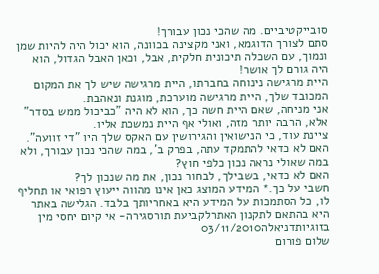סובייקטיביים. מה שהכי נכון עבורך!
סתם לצורך הדוגמא, ואני מקצינה בכוונה, הוא יכול היה להיות שמן ונמוך, עם השכלה תיכונית חלקית, אבל, וכאן האבל הגדול, הוא היה גורם לך אושר!
היית מרגישה נינוחה בחברתו, היית מרגישה שיש לך את המקום המכובד שלך, היית מרגישה מוערכת, מוגנת ונאהבת.
אני מניחה, שאם היית חשה כך, הוא לא היה "כביכול ממש בסדר" אלא, הרבה יותר מזה, ואולי אף היית נמשכת אליו.
ציינת עוד, כי הנישואין והגירושין עם האקס שלך היו "די זוועה".
האם לא כדאי להתמקד עתה, בפרק ב', במה שהכי נכון עבורך, ולא במה שאולי נראה נכון כלפי חוץ?
האם לא כדאי, בשבילך, לבחור נכון, את מה שנכון לך?
חשבי על כך.* המידע המוצג כאן אינו מהווה ייעוץ רפואי או תחליף לו, כל הסתמכות על המידע היא באחריותך בלבד. הגלישה באתר היא בהתאם לתקנון האתרלקביעת תורסגירה- אי קיום יחסי מין בזוגיותדניאלה03/11/2010
שלום פורום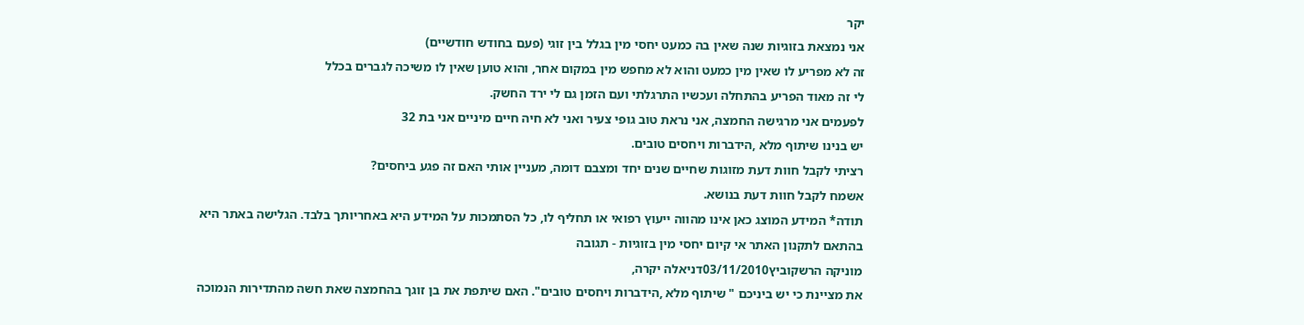יקר
אני נמצאת בזוגיות שנה שאין בה כמעט יחסי מין בגלל בין זוגי (פעם בחודש חודשיים)
זה לא מפריע לו שאין מין כמעט והוא לא מחפש מין במקום אחר, והוא טוען שאין לו משיכה לגברים בכלל
לי זה מאוד הפריע בהתחלה ועכשיו התרגלתי ועם הזמן גם לי ירד החשק.
לפעמים אני מרגישה החמצה, אני נראת טוב גופי צעיר ואני לא חיה חיים מיניים אני בת 32
יש בנינו שיתוף מלא ,הידברות ויחסים טובים.
רציתי לקבל חוות דעת מזוגות שחיים שנים יחד ומצבם דומה, מעניין אותי האם זה פגע ביחסים?
אשמח לקבל חוות דעת בנושא.
תודה* המידע המוצג כאן אינו מהווה ייעוץ רפואי או תחליף לו, כל הסתמכות על המידע היא באחריותך בלבד. הגלישה באתר היא בהתאם לתקנון האתר אי קיום יחסי מין בזוגיות - תגובה
מוניקה הרשקוביץ03/11/2010דניאלה יקרה,
את מציינת כי יש ביניכם " שיתוף מלא ,הידברות ויחסים טובים". האם שיתפת את בן זוגך בהחמצה שאת חשה מהתדירות הנמוכה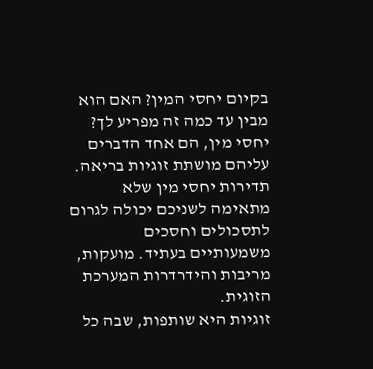בקיום יחסי המין? האם הוא מבין עד כמה זה מפריע לך?
יחסי מין, הם אחד הדברים עליהם מושתת זוגיות בריאה. תדירות יחסי מין שלא מתאימה לשניכם יכולה לגרום לתסכולים וחסכים משמעותיים בעתיד. מועקות, מריבות והידרדרות המערכת הזוגית.
זוגיות היא שותפות, שבה כל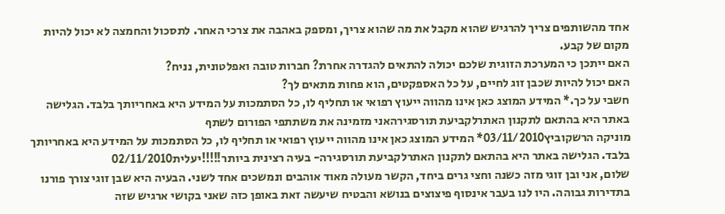אחד מהשותפים צריך להרגיש שהוא מקבל את מה שהוא צריך, ומספק באהבה את צרכי האחר. לתסכול והחמצה לא יכול להיות מקום של קבע.
האם ייתכן כי המערכת הזוגית שלכם יכולה להתאים להגדרה אחרת? חברות טובה ואפלטונית, נניח?
האם יכול להיות שכבן זוג לחיים, על כל האספקטים, הוא פחות מתאים לך?
חשבי על כך.* המידע המוצג כאן אינו מהווה ייעוץ רפואי או תחליף לו, כל הסתמכות על המידע היא באחריותך בלבד. הגלישה באתר היא בהתאם לתקנון האתרלקביעת תורסגירהאני מזמינה את משתתפי הפורום לשתף
מוניקה הרשקוביץ03/11/2010* המידע המוצג כאן אינו מהווה ייעוץ רפואי או תחליף לו, כל הסתמכות על המידע היא באחריותך בלבד. הגלישה באתר היא בהתאם לתקנון האתרלקביעת תורסגירה- בעיה רצינית ביותר!!!!!יעלית02/11/2010
שלום, אני ובן זוגי מזה כשנה וחצי גרים ביחד, הקשר מעולה מאוד אוהבים ונמשכים אחד לשני. הבעיה היא שבן זוגי צורך פורנו בתדירות גבוהה. היו לנו בעבר אינסוף פיצוצים בנושא והבטיח שיעשה זאת באופן כזה שאני בקושי ארגיש שזה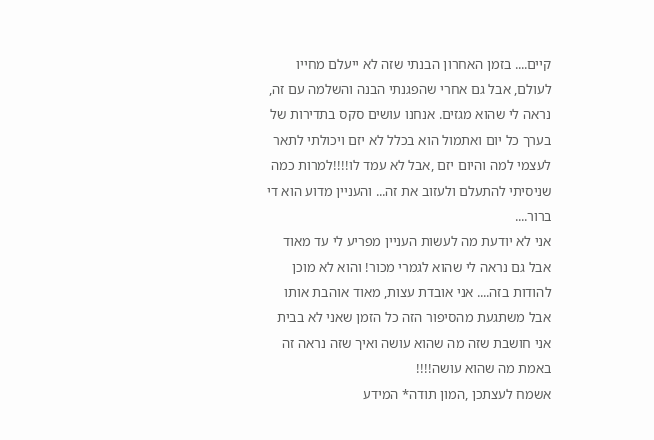קיים.... בזמן האחרון הבנתי שזה לא ייעלם מחייו לעולם, אבל גם אחרי שהפגנתי הבנה והשלמה עם זה, נראה לי שהוא מגזים. אנחנו עושים סקס בתדירות של בערך כל יום ואתמול הוא בכלל לא יזם ויכולתי לתאר לעצמי למה והיום יזם ,אבל לא עמד לו!!!!למרות כמה שניסיתי להתעלם ולעזוב את זה... והעניין מדוע הוא די ברור....
אני לא יודעת מה לעשות העניין מפריע לי עד מאוד אבל גם נראה לי שהוא לגמרי מכור! והוא לא מוכן להודות בזה.... אני אובדת עצות, מאוד אוהבת אותו אבל משתגעת מהסיפור הזה כל הזמן שאני לא בבית אני חושבת שזה מה שהוא עושה ואיך שזה נראה זה באמת מה שהוא עושה!!!!
אשמח לעצתכן ,המון תודה* המידע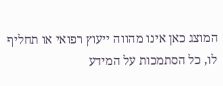המוצג כאן אינו מהווה ייעוץ רפואי או תחליף לו, כל הסתמכות על המידע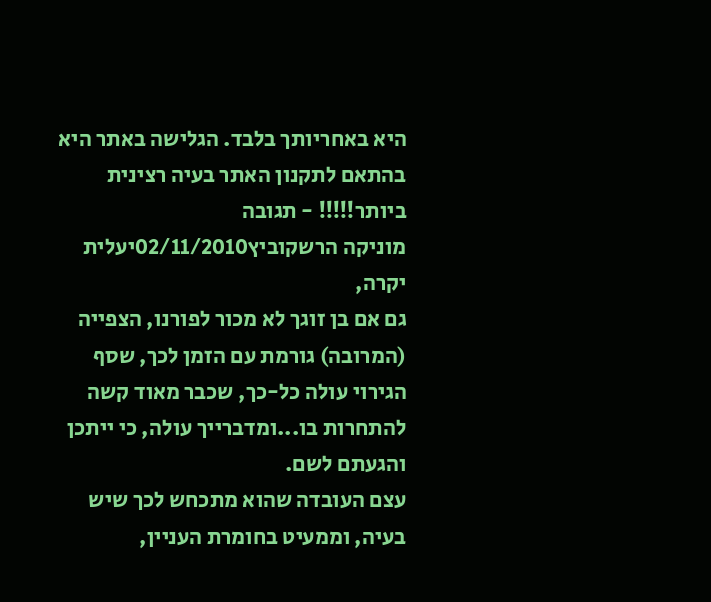היא באחריותך בלבד. הגלישה באתר היא בהתאם לתקנון האתר בעיה רצינית ביותר!!!!! - תגובה
מוניקה הרשקוביץ02/11/2010יעלית יקרה,
גם אם בן זוגך לא מכור לפורנו, הצפייה (המרובה) גורמת עם הזמן לכך, שסף הגירוי עולה כל-כך, שכבר מאוד קשה להתחרות בו...ומדברייך עולה, כי ייתכן והגעתם לשם.
עצם העובדה שהוא מתכחש לכך שיש בעיה, וממעיט בחומרת העניין,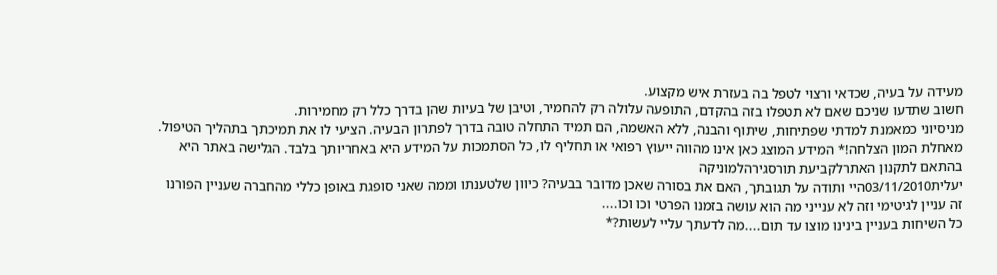מעידה על בעיה, שכדאי ורצוי לטפל בה בעזרת איש מקצוע.
חשוב שתדעו שניכם שאם לא תטפלו בזה בהקדם, התופעה עלולה רק להחמיר, וטיבן של בעיות שהן בדרך כלל רק מחמירות.
מניסיוני כמאמנת למדתי שפתיחות, שיתוף והבנה, ללא האשמה, הם תמיד התחלה טובה בדרך לפתרון הבעיה. הציעי לו את תמיכתך בתהליך הטיפול.
מאחלת המון הצלחה!* המידע המוצג כאן אינו מהווה ייעוץ רפואי או תחליף לו, כל הסתמכות על המידע היא באחריותך בלבד. הגלישה באתר היא בהתאם לתקנון האתרלקביעת תורסגירהלמוניקה
יעלית03/11/2010היי ותודה על תגובתך, האם את בסורה שאכן מדובר בבעיה? כיוון שלטענתו וממה שאני סופגת באופן כללי מהחברה שעניין הפורנו זה עניין לגיטימי וזה לא ענייני מה הוא עושה בזמנו הפרטי וכו וכו....
כל השיחות בעניין בינינו מוצו עד תום....מה לדעתך עליי לעשות?*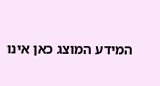המידע המוצג כאן אינו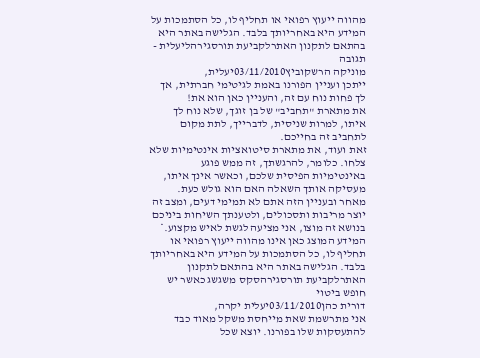מהווה ייעוץ רפואי או תחליף לו, כל הסתמכות על המידע היא באחריותך בלבד. הגלישה באתר היא בהתאם לתקנון האתרלקביעת תורסגירהליעלית - תגובה
מוניקה הרשקוביץ03/11/2010יעלית,
ייתכן ועניין הפורנו באמת לגיטימי חברתית, אך לך פחות נוח עם זה, והעניין כאן הוא את!
את מתארת "תחביב" של בן זוגך, שלא נוח לך איתו, למרות שניסית, לדברייך, לתת מקום לתחביב זה בחייכם.
זאת ועוד, את מתארת סיטואציות אינטימיות שלא צלחו. כלומר, להרגשתך, זה ממש פוגע באינטימיות הפיסית שלכם, וכאשר אינך איתו, מעסיקה אותך השאלה האם הוא גולש כעת.
מאחר ובעניין הזה אתם לא תמימי דעים, ומצב זה יוצר מריבות ותסכולים, ולטענתך השיחות ביניכם בנושא זה מוצו, אני מציעה לגשת לאיש מקצוע.* המידע המוצג כאן אינו מהווה ייעוץ רפואי או תחליף לו, כל הסתמכות על המידע היא באחריותך בלבד. הגלישה באתר היא בהתאם לתקנון האתרלקביעת תורסגירהסקס משגשג כאשר יש חופש ביטוי
דורית כהן03/11/2010יעלית יקרה,
אני מתרשמת שאת מייחסת משקל מאוד כבד להתעסקות שלו בפורנו. יוצא שכל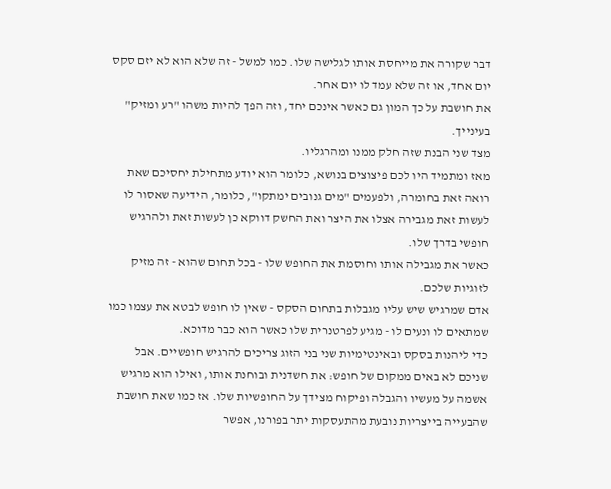דבר שקורה את מייחסת אותו לגלישה שלו. כמו למשל - זה שלא הוא לא יזם סקס יום אחד, או זה שלא עמד לו יום אחר.
את חושבת על כך המון גם כאשר אינכם יחד, וזה הפך להיות משהו "רע ומזיק" בעינייך.
מצד שני הבנת שזה חלק ממנו ומהרגליו.
מאז ומתמיד היו לכם פיצוצים בנושא, כלומר הוא יודע מתחילת יחסיכם שאת רואה זאת בחומרה, ולפעמים "מים גנובים ימתקו", כלומר, הידיעה שאסור לו לעשות זאת מגבירה אצלו את היצר ואת החשק דווקא כן לעשות זאת ולהרגיש חופשי בדרך שלו.
כאשר את מגבילה אותו וחוסמת את החופש שלו - בכל תחום שהוא - זה מזיק לזוגיות שלכם.
אדם שמרגיש שיש עליו מגבלות בתחום הסקס - שאין לו חופש לבטא את עצמו כמו שמתאים לו ונעים לו - מגיע לפרטנרית שלו כאשר הוא כבר מדוכא.
כדי ליהנות בסקס ובאינטימיות שני בני הזוג צריכים להרגיש חופשיים. אבל שניכם לא באים ממקום של חופש: את חשדנית ובוחנת אותו, ואילו הוא מרגיש אשמה על מעשיו והגבלה ופיקוח מצידך על החופשיות שלו. אז כמו שאת חושבת שהבעייה בייצריות נובעת מהתעסקות יתר בפורנו, אפשר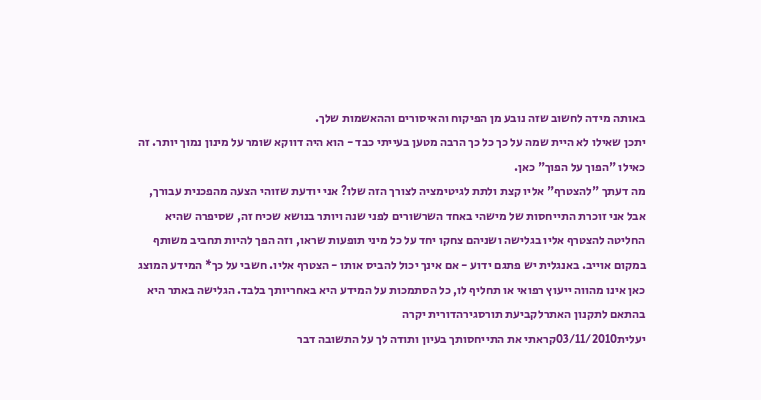באותה מידה לחשוב שזה נובע מן הפיקוח והאיסורים וההאשמות שלך.
יתכן שאילו לא היית שמה על כך כל כך הרבה מטען בעייתי כבד - הוא היה דווקא שומר על מינון נמוך יותר. זה כאילו "הפוך על הפוך" כאן.
מה דעתך "להצטרף" אליו קצת ולתת לגיטימציה לצורך הזה שלו? אני יודעת שזוהי הצעה מהפכנית עבורך, אבל אני זוכרת התייחסות של מישהי באחד השרשורים לפני שנה ויותר בנושא שכיח זה, שסיפרה שהיא החליטה להצטרף אליו בגלישה ושניהם צחקו יחד על כל מיני תופעות שראו, וזה הפך להיות תחביב משותף במקום אוייב. באנגלית יש פתגם ידוע - אם אינך יכול להביס אותו - הצטרף אליו. חשבי על כך* המידע המוצג כאן אינו מהווה ייעוץ רפואי או תחליף לו, כל הסתמכות על המידע היא באחריותך בלבד. הגלישה באתר היא בהתאם לתקנון האתרלקביעת תורסגירהדורית יקרה
יעלית03/11/2010קראתי את התייחסותך בעיון ותודה לך על התשובה דבר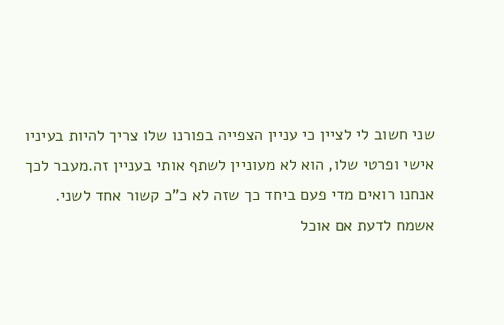שני חשוב לי לציין כי עניין הצפייה בפורנו שלו צריך להיות בעיניו אישי ופרטי שלו, הוא לא מעוניין לשתף אותי בעניין זה.מעבר לכך אנחנו רואים מדי פעם ביחד כך שזה לא כ"כ קשור אחד לשני.
אשמח לדעת אם אוכל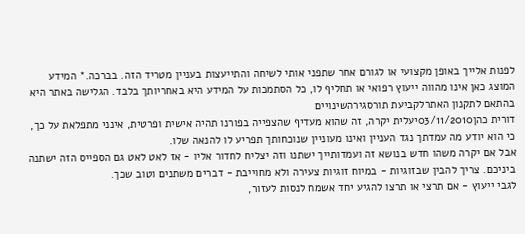לפנות אלייך באופן מקצועי או לגורם אחר שתפני אותי לשיחה והתייעצות בעניין מטריד הזה. בברכה.* המידע המוצג כאן אינו מהווה ייעוץ רפואי או תחליף לו, כל הסתמכות על המידע היא באחריותך בלבד. הגלישה באתר היא בהתאם לתקנון האתרלקביעת תורסגירהשינויים
דורית כהן03/11/2010יעלית יקרה, זה שהוא מעדיף שהצפייה בפורנו תהיה אישית ופרטית, אינני מתפלאת על כך, כי הוא יודע מה עמדתך נגד העניין ואינו מעוניין שנוכחותך תפריע לו להנאה שלו.
אבל אם יקרה משהו חדש בנושא זה ועמדותייך ישתנו וזה יצליח לחדור אליו - אז לאט לאט גם הספייס הזה ישתנה ביניכם. צריך להבין שבזוגיות - במיוח זוגיות צעירה ולא מחוייבת - דברים משתנים וטוב שכך.
לגבי ייעוץ - אם תרצי או תרצו להגיע יחד אשמח לנסות לעזור,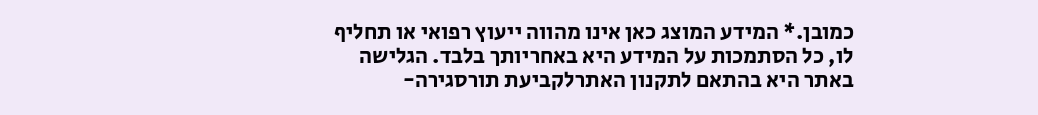כמובן.* המידע המוצג כאן אינו מהווה ייעוץ רפואי או תחליף לו, כל הסתמכות על המידע היא באחריותך בלבד. הגלישה באתר היא בהתאם לתקנון האתרלקביעת תורסגירה-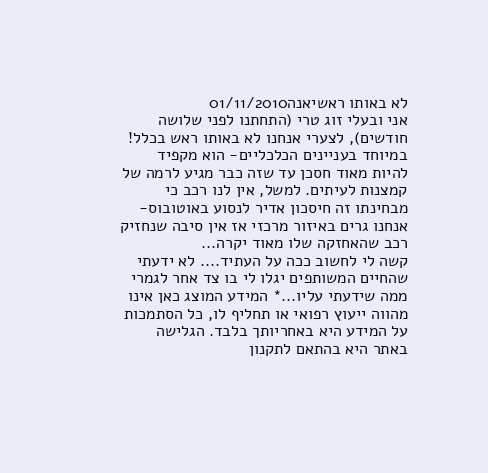לא באותו ראשיאנה01/11/2010
אני ובעלי זוג טרי (התחתנו לפני שלושה חודשים), לצערי אנחנו לא באותו ראש בכלל! במיוחד בעניינים הכלכליים- הוא מקפיד להיות מאוד חסכן עד שזה כבר מגיע לרמה של קמצנות לעיתים. למשל, אין לנו רכב כי מבחינתו זה חיסכון אדיר לנסוע באוטובוס- אנחנו גרים באיזור מרכזי אז אין סיבה שנחזיק רכב שהאחזקה שלו מאוד יקרה...
קשה לי לחשוב ככה על העתיד.... לא ידעתי שהחיים המשותפים יגלו לי בו צד אחר לגמרי ממה שידעתי עליו...* המידע המוצג כאן אינו מהווה ייעוץ רפואי או תחליף לו, כל הסתמכות על המידע היא באחריותך בלבד. הגלישה באתר היא בהתאם לתקנון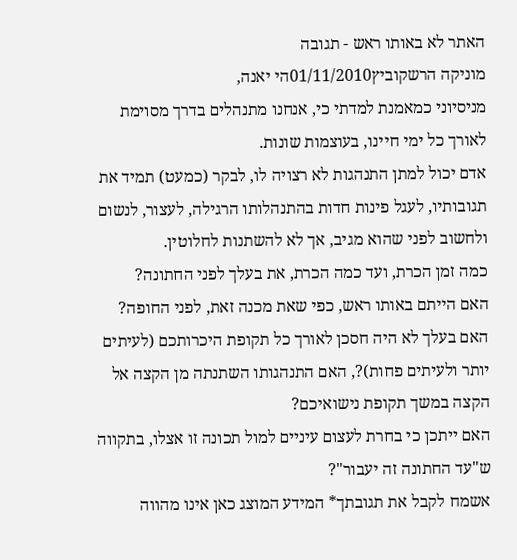האתר לא באותו ראש - תגובה
מוניקה הרשקוביץ01/11/2010הי יאנה,
מניסיוני כמאמנת למדתי כי, אנחנו מתנהלים בדרך מסוימת לאורך כל ימי חיינו, בעוצמות שונות.
אדם יכול למתן התנהגות לא רצויה לו, לבקר (כמעט) תמיד את תגובותיו, לעגל פינות חדות בהתנהלותו הרגילה, לעצור, לנשום ולחשוב לפני שהוא מגיב, אך לא להשתנות לחלוטין.
כמה זמן הכרת, ועד כמה הכרת, את בעלך לפני החתונה?
האם הייתם באותו ראש, כפי שאת מכנה זאת, לפני החופה?
האם בעלך לא היה חסכן לאורך כל תקופת היכרותכם (לעיתים יותר ולעיתים פחות)?, האם התנהגותו השתנתה מן הקצה אל הקצה במשך תקופת נישואיכם?
האם ייתכן כי בחרת לעצום עיניים למול תכונה זו אצלו, בתקווה ש"עד החתונה זה יעבור"?
אשמח לקבל את תגובתך* המידע המוצג כאן אינו מהווה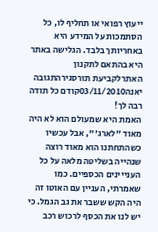ייעוץ רפואי או תחליף לו, כל הסתמכות על המידע היא באחריותך בלבד. הגלישה באתר היא בהתאם לתקנון האתרלקביעת תורסגירהתגובה
יאנה03/11/2010קודם כל תודה רבה לך!
האמת היא שמעולם הוא לא היה מאוד "לארג'", אבל עכשיו כשהתחתנו הוא מאוד רוצה שנהייה בשליטה מלאה על כל הענייינים הכספיים. כמו שאמרתי, העניין עם האוטו זה היה הקש ששבר את גב הגמל. כי יש לנו את הכסף לרכוש רכב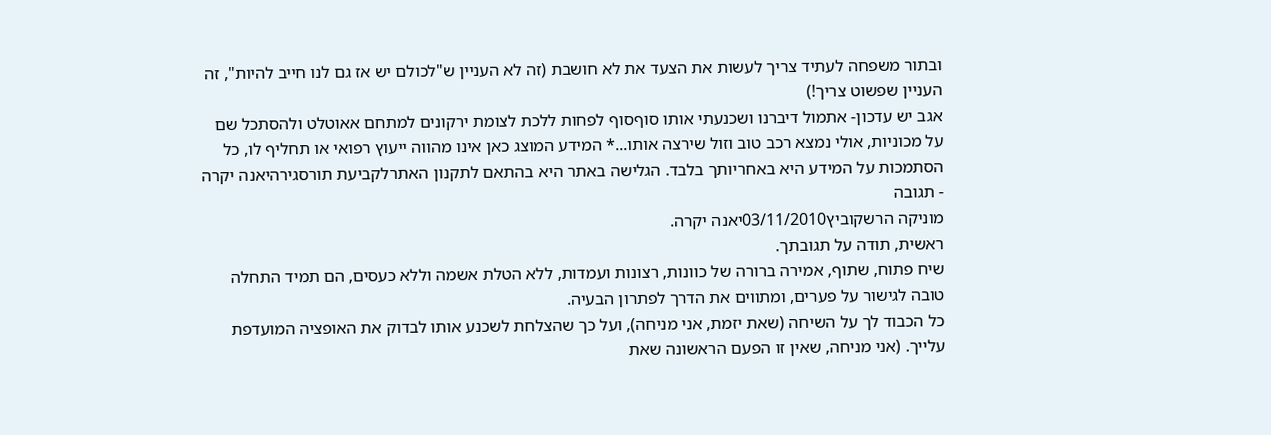ובתור משפחה לעתיד צריך לעשות את הצעד את לא חושבת (זה לא העניין ש"לכולם יש אז גם לנו חייב להיות", זה העניין שפשוט צריך!)
אגב יש עדכון- אתמול דיברנו ושכנעתי אותו סוףסוף לפחות ללכת לצומת ירקונים למתחם אאוטלט ולהסתכל שם על מכוניות, אולי נמצא רכב טוב וזול שירצה אותו...* המידע המוצג כאן אינו מהווה ייעוץ רפואי או תחליף לו, כל הסתמכות על המידע היא באחריותך בלבד. הגלישה באתר היא בהתאם לתקנון האתרלקביעת תורסגירהיאנה יקרה - תגובה
מוניקה הרשקוביץ03/11/2010יאנה יקרה.
ראשית, תודה על תגובתך.
שיח פתוח, שתוף, אמירה ברורה של כוונות, רצונות ועמדות, ללא הטלת אשמה וללא כעסים, הם תמיד התחלה טובה לגישור על פערים, ומתווים את הדרך לפתרון הבעיה.
כל הכבוד לך על השיחה (שאת יזמת, אני מניחה), ועל כך שהצלחת לשכנע אותו לבדוק את האופציה המועדפת עלייך. (אני מניחה, שאין זו הפעם הראשונה שאת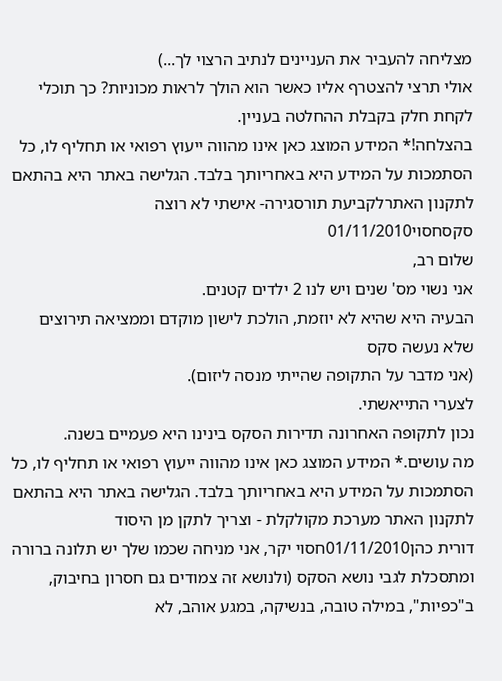מצליחה להעביר את העניינים לנתיב הרצוי לך...)
אולי תרצי להצטרף אליו כאשר הוא הולך לראות מכוניות? כך תוכלי לקחת חלק בקבלת ההחלטה בעניין.
בהצלחה!* המידע המוצג כאן אינו מהווה ייעוץ רפואי או תחליף לו, כל הסתמכות על המידע היא באחריותך בלבד. הגלישה באתר היא בהתאם לתקנון האתרלקביעת תורסגירה- אישתי לא רוצה סקסחסוי01/11/2010
שלום רב,
אני נשוי מס' שנים ויש לנו 2 ילדים קטנים.
הבעיה היא שהיא לא יוזמת, הולכת לישון מוקדם וממציאה תירוצים שלא נעשה סקס
(אני מדבר על התקופה שהייתי מנסה ליזום).
לצערי התייאשתי.
נכון לתקופה האחרונה תדירות הסקס בינינו היא פעמיים בשנה.
מה עושים.* המידע המוצג כאן אינו מהווה ייעוץ רפואי או תחליף לו, כל הסתמכות על המידע היא באחריותך בלבד. הגלישה באתר היא בהתאם לתקנון האתר מערכת מקולקלת - וצריך לתקן מן היסוד
דורית כהן01/11/2010חסוי יקר, אני מניחה שכמו שלך יש תלונה ברורה ומתסכלת לגבי נושא הסקס (ולנושא זה צמודים גם חסרון בחיבוק, ב"כפיות", במילה טובה, בנשיקה, במגע אוהב, לא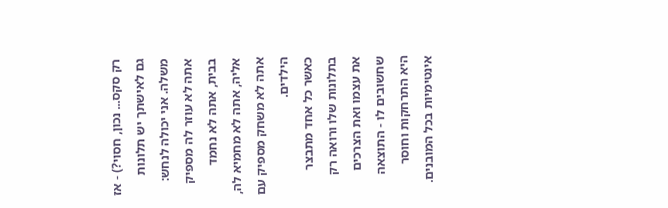רק סקס... נכון, חסוי?) - אז גם לאישתך יש תלונות משלה. אני יכולה לנחש: אתה לא עוזר לה מספיק בבית, אתה לא נחמד אליה, אתה לא מחמיא לה, אתה לא משחק מספיק עם הילדים.
כאשר כל אחד מתבצר בתלונות שלו ורואה רק את עצמו ואת הצרכים שחשובים לו - התוצאה היא התרחקות וחוסר אינטימיות בכל המובנים.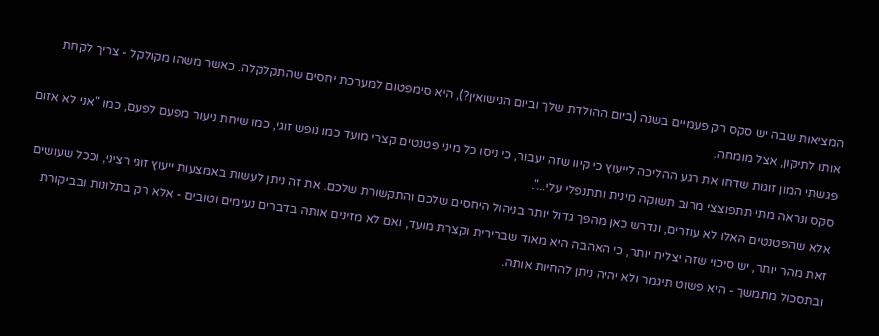המציאות שבה יש סקס רק פעמיים בשנה (ביום ההולדת שלך וביום הנישואין?), היא סימפטום למערכת יחסים שהתקלקלה. כאשר משהו מקולקל - צריך לקחת אותו לתיקון, אצל מומחה.
פגשתי המון זוגות שדחו את רגע ההליכה לייעוץ כי קיוו שזה יעבור, כי ניסו כל מיני פטנטים קצרי מועד כמו נופש זוגי, כמו שיחת ניעור מפעם לפעם, כמו "אני לא אזום סקס ונראה מתי תתפוצצי מרוב תשוקה מינית ותתנפלי עלי...".
אלא שהפטנטים האלו לא עוזרים, ונדרש כאן מהפך גדול יותר בניהול היחסים שלכם והתקשורת שלכם. את זה ניתן לעשות באמצעות ייעוץ זוגי רציני, וככל שעושים זאת מהר יותר, יש סיכוי שזה יצליח יותר, כי האהבה היא מאוד שברירית וקצרת מועד, ואם לא מזינים אותה בדברים נעימים וטובים - אלא רק בתלונות ובביקורת ובתסכול מתמשך - היא פשוט תיגמר ולא יהיה ניתן להחיות אותה.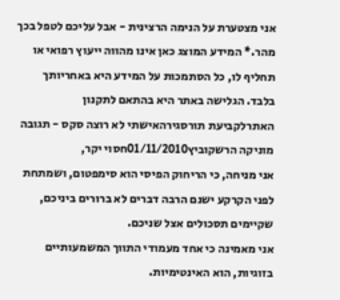אני מצטערת על הנימה הרצינית - אבל עליכם לטפל בכך מהר.* המידע המוצג כאן אינו מהווה ייעוץ רפואי או תחליף לו, כל הסתמכות על המידע היא באחריותך בלבד. הגלישה באתר היא בהתאם לתקנון האתרלקביעת תורסגירהאישתי לא רוצה סקס - תגובה
מוניקה הרשקוביץ01/11/2010חסוי יקר,
אני מניחה, כי הריחוק הפיסי הוא סימפטום, ושמתחת לפני הקרקע ישנם הרבה דברים לא ברורים ביניכם, שקיימים תסכולים אצל שניכם.
אני מאמינה כי אחד מעמודי התווך המשמעותיים בזוגיות, הוא האינטימיות.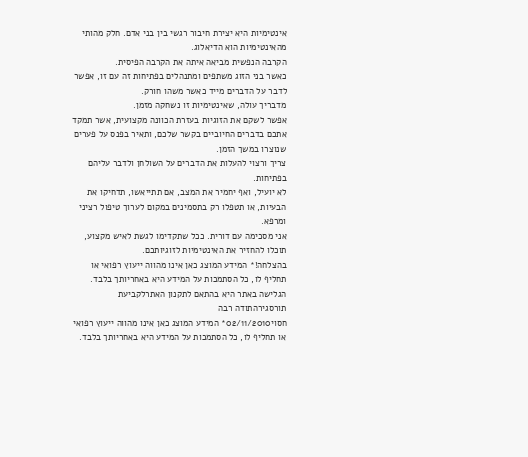אינטימיות היא יצירת חיבור רגשי בין בני אדם. חלק מהותי מהאינטימיות הוא הדיאלוג.
הקרבה הנפשית מביאה איתה את הקרבה הפיסית.
כאשר בני הזוג משתפים ומתנהלים בפתיחות זה עם זו, אפשר לדבר על הדברים מייד כאשר משהו חורק.
מדבריך עולה, שאינטימיות זו נשחקה מזמן.
אפשר לשקם את הזוגיות בעזרת הכוונה מקצועית, אשר תמקד אתכם בדברים החיוביים בקשר שלכם, ותאיר בפנס על פערים שנוצרו במשך הזמן.
צריך ורצוי להעלות את הדברים על השולחן ולדבר עליהם בפתיחות.
לא יועיל, ואף יחמיר את המצב, אם תתייאשו, תדחיקו את הבעיות, או תטפלו רק בתסמינים במקום לערוך טיפול רציני ומרפא.
אני מסכימה עם דורית. ככל שתקדימו לגשת לאיש מקצוע, תוכלו להחזיר את האינטימיות לזוגיותכם.
בהצלחה!* המידע המוצג כאן אינו מהווה ייעוץ רפואי או תחליף לו, כל הסתמכות על המידע היא באחריותך בלבד. הגלישה באתר היא בהתאם לתקנון האתרלקביעת תורסגירהתודה רבה
חסוי02/11/2010* המידע המוצג כאן אינו מהווה ייעוץ רפואי או תחליף לו, כל הסתמכות על המידע היא באחריותך בלבד.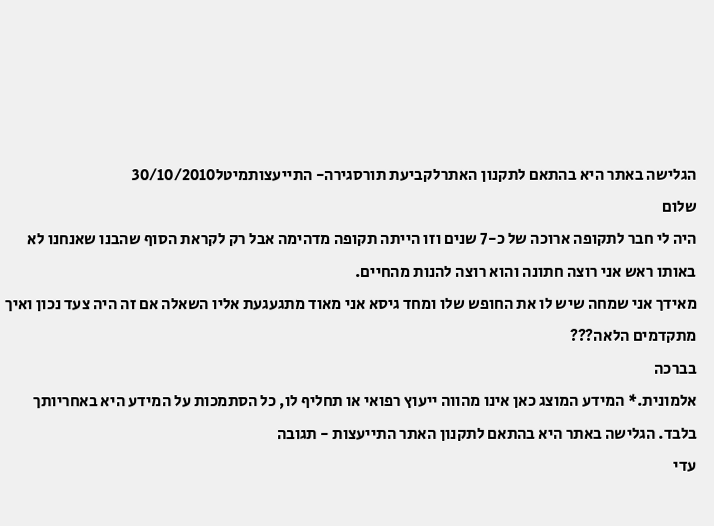הגלישה באתר היא בהתאם לתקנון האתרלקביעת תורסגירה- התייעצותמיטל30/10/2010
שלום
היה לי חבר לתקופה ארוכה של כ-7 שנים וזו הייתה תקופה מדהימה אבל רק לקראת הסוף שהבנו שאנחנו לא באותו ראש אני רוצה חתונה והוא רוצה להנות מהחיים.
מאידך אני שמחה שיש לו את החופש שלו ומחד גיסא אני מאוד מתגעגעת אליו השאלה אם זה היה צעד נכון ואיך מתקדמים הלאה???
בברכה
אלמונית.* המידע המוצג כאן אינו מהווה ייעוץ רפואי או תחליף לו, כל הסתמכות על המידע היא באחריותך בלבד. הגלישה באתר היא בהתאם לתקנון האתר התייעצות - תגובה
עדי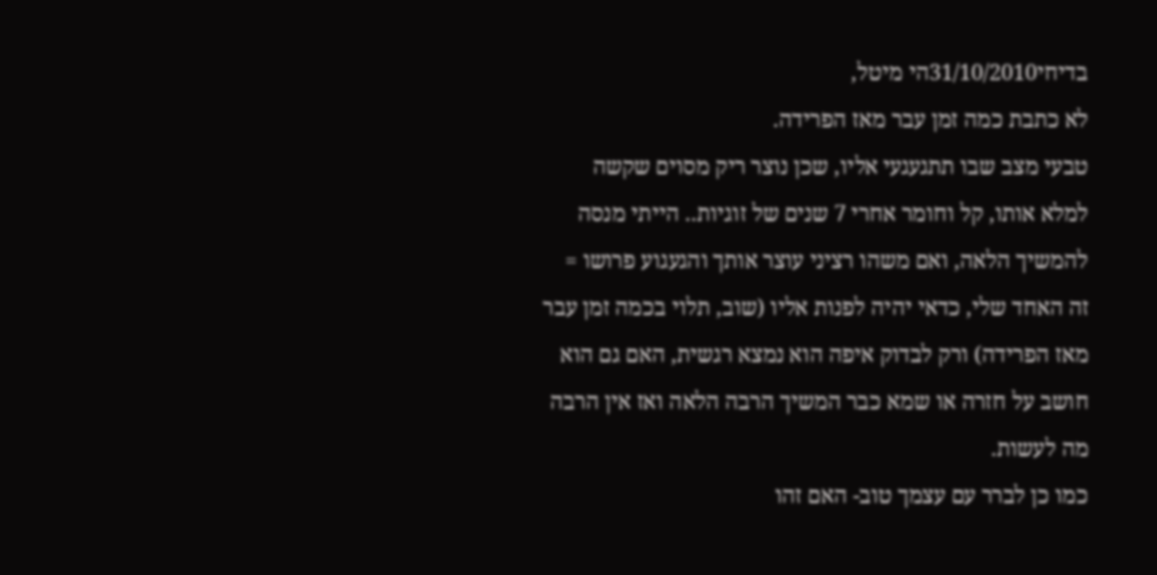בדיחי31/10/2010הי מיטל,
לא כתבת כמה זמן עבר מאז הפרידה.
טבעי מצב שבו תתגעגעי אליו, שכן נוצר ריק מסוים שקשה למלא אותו, קל וחומר אחרי 7 שנים של זוגיות.. הייתי מנסה להמשיך הלאה, ואם משהו רציני עוצר אותך והגעגוע פרושו = זה האחד שלי, כדאי יהיה לפנות אליו (שוב, תלוי בכמה זמן עבר מאז הפרידה) ורק לבדוק איפה הוא נמצא רגשית, האם גם הוא חושב על חזרה או שמא כבר המשיך הרבה הלאה ואז אין הרבה מה לעשות.
כמו כן לברר עם עצמך טוב- האם זהו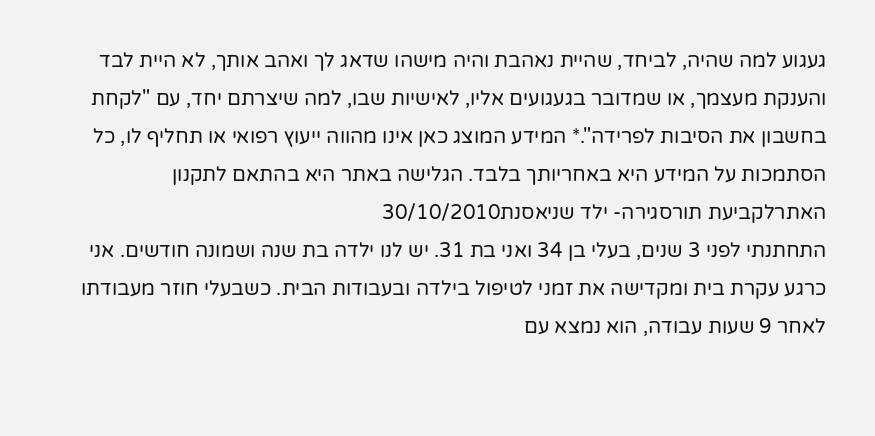געגוע למה שהיה, לביחד, שהיית נאהבת והיה מישהו שדאג לך ואהב אותך, לא היית לבד והענקת מעצמך, או שמדובר בגעגועים אליו, לאישיות שבו, למה שיצרתם יחד, עם "לקחת בחשבון את הסיבות לפרידה".* המידע המוצג כאן אינו מהווה ייעוץ רפואי או תחליף לו, כל הסתמכות על המידע היא באחריותך בלבד. הגלישה באתר היא בהתאם לתקנון האתרלקביעת תורסגירה- ילד שניאסנת30/10/2010
התחתנתי לפני 3 שנים, בעלי בן 34 ואני בת 31. יש לנו ילדה בת שנה ושמונה חודשים. אני כרגע עקרת בית ומקדישה את זמני לטיפול בילדה ובעבודות הבית. כשבעלי חוזר מעבודתו לאחר 9 שעות עבודה, הוא נמצא עם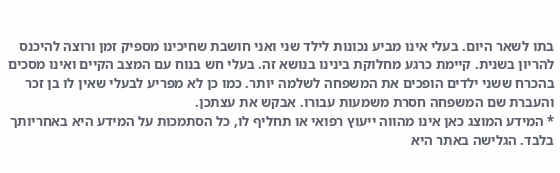בתו לשאר היום. בעלי אינו מביע נכונות לילד שני ואני חושבת שחיכינו מספיק זמן ורוצה להיכנס להריון בשנית. קיימת כרגע מחלוקת בינינו בנושא זה. בעלי חש בנוח עם המצב הקיים ואינו מסכים בהכרח ששני ילדים הופכים את המשפחה לשלמה יותר. כמו כן לא מפריע לבעלי שאין לו בן זכר והעברת שם המשפחה חסרת משמעות עבורו. אבקש את עצתכן.
* המידע המוצג כאן אינו מהווה ייעוץ רפואי או תחליף לו, כל הסתמכות על המידע היא באחריותך בלבד. הגלישה באתר היא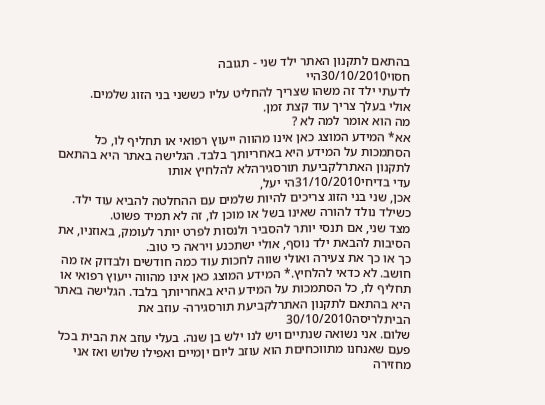בהתאם לתקנון האתר ילד שני - תגובה
חסוי30/10/2010היי
לדעתי ילד זה משהו שצריך להחליט עליו כששני בני הזוג שלמים.
אולי בעלך צריך עוד קצת זמן.
מה הוא אומר למה לא ?
אא* המידע המוצג כאן אינו מהווה ייעוץ רפואי או תחליף לו, כל הסתמכות על המידע היא באחריותך בלבד. הגלישה באתר היא בהתאם לתקנון האתרלקביעת תורסגירהלא להלחיץ אותו
עדי בדיחי31/10/2010הי יעל,
אכן, שני בני הזוג צריכים להיות שלמים עם ההחלטה להביא עוד ילד. כשילד נולד להורה שאינו בשל או מוכן לו, זה לא תמיד פשוט.
מצד שני, אם תנסי יותר להסביר ולנסות לפרט יותר לעומק, באוזניו, את הסיבות להבאת ילד נוסף, אולי ישתכנע ויראה כי טוב.
כך או כך את צעירה ואולי שווה לחכות עוד כמה חודשים ולבדוק אז מה חושב. לא כדאי להלחיץ.* המידע המוצג כאן אינו מהווה ייעוץ רפואי או תחליף לו, כל הסתמכות על המידע היא באחריותך בלבד. הגלישה באתר היא בהתאם לתקנון האתרלקביעת תורסגירה- עוזב את הביתלריסה30/10/2010
שלום. אני נשואה שנתיים ויש לנו ילש בן שנה. בעלי עוזב את הבית בכל פעם שאנחנו מתווכחיםת הוא עוזב ליום יןמיים ואפילו שלוש ואז אני מחזירה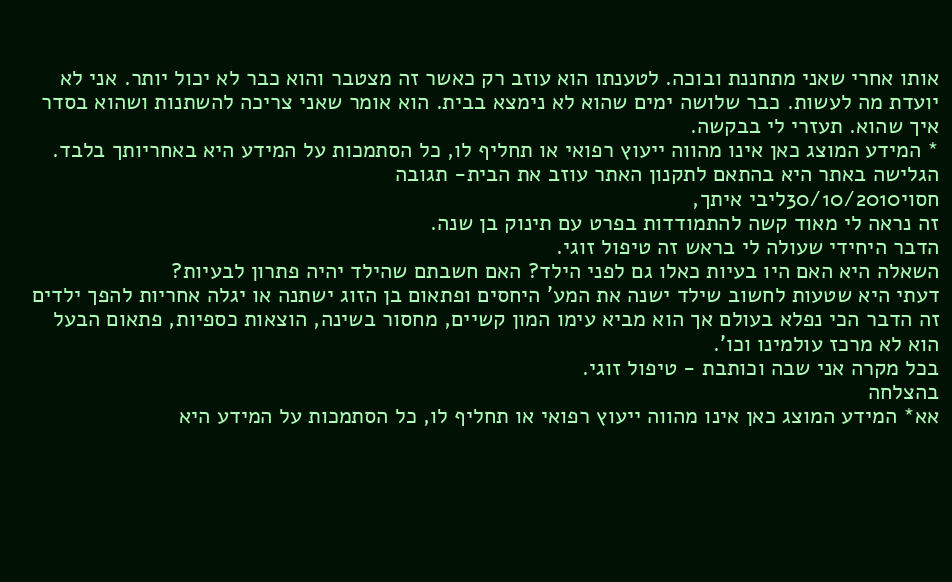אותו אחרי שאני מתחננת ובוכה. לטענתו הוא עוזב רק כאשר זה מצטבר והוא כבר לא יכול יותר. אני לא יועדת מה לעשות. כבר שלושה ימים שהוא לא נימצא בבית. הוא אומר שאני צריכה להשתנות ושהוא בסדר איך שהוא. תעזרי לי בבקשה.
* המידע המוצג כאן אינו מהווה ייעוץ רפואי או תחליף לו, כל הסתמכות על המידע היא באחריותך בלבד. הגלישה באתר היא בהתאם לתקנון האתר עוזב את הבית- תגובה
חסוי30/10/2010ליבי איתך,
זה נראה לי מאוד קשה להתמודדות בפרט עם תינוק בן שנה.
הדבר היחידי שעולה לי בראש זה טיפול זוגי.
השאלה היא האם היו בעיות כאלו גם לפני הילד? האם חשבתם שהילד יהיה פתרון לבעיות?
דעתי היא שטעות לחשוב שילד ישנה את המע' היחסים ופתאום בן הזוג ישתנה או יגלה אחריות להפך ילדים זה הדבר הכי נפלא בעולם אך הוא מביא עימו המון קשיים, מחסור בשינה, הוצאות כספיות, פתאום הבעל הוא לא מרכז עולמינו וכו'.
בכל מקרה אני שבה וכותבת - טיפול זוגי.
בהצלחה
אא* המידע המוצג כאן אינו מהווה ייעוץ רפואי או תחליף לו, כל הסתמכות על המידע היא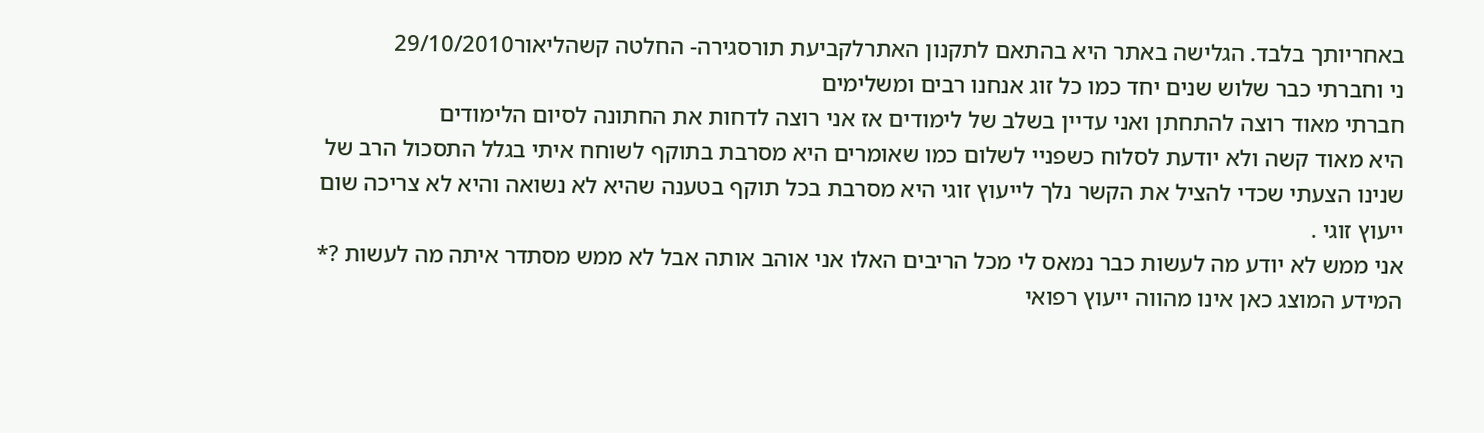באחריותך בלבד. הגלישה באתר היא בהתאם לתקנון האתרלקביעת תורסגירה- החלטה קשהליאור29/10/2010
ני וחברתי כבר שלוש שנים יחד כמו כל זוג אנחנו רבים ומשלימים
חברתי מאוד רוצה להתחתן ואני עדיין בשלב של לימודים אז אני רוצה לדחות את החתונה לסיום הלימודים
היא מאוד קשה ולא יודעת לסלוח כשפניי לשלום כמו שאומרים היא מסרבת בתוקף לשוחח איתי בגלל התסכול הרב של שנינו הצעתי שכדי להציל את הקשר נלך לייעוץ זוגי היא מסרבת בכל תוקף בטענה שהיא לא נשואה והיא לא צריכה שום ייעוץ זוגי .
אני ממש לא יודע מה לעשות כבר נמאס לי מכל הריבים האלו אני אוהב אותה אבל לא ממש מסתדר איתה מה לעשות ?* המידע המוצג כאן אינו מהווה ייעוץ רפואי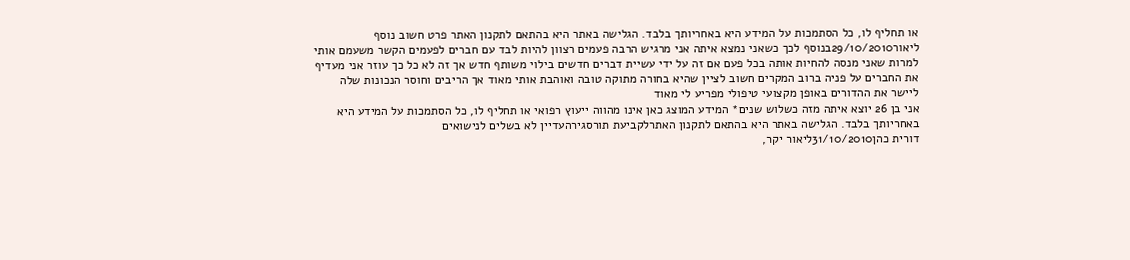או תחליף לו, כל הסתמכות על המידע היא באחריותך בלבד. הגלישה באתר היא בהתאם לתקנון האתר פרט חשוב נוסף
ליאור29/10/2010בנוסף לכך כשאני נמצא איתה אני מרגיש הרבה פעמים רצוון להיות לבד עם חברים לפעמים הקשר משעמם אותי למרות שאני מנסה להחיות אותה בכל פעם אם זה על ידי עשיית דברים חדשים בילוי משותף חדש אך זה לא כל כך עוזר אני מעדיף את החברים על פניה ברוב המקרים חשוב לציין שהיא בחורה מתוקה טובה ואוהבת אותי מאוד אך הריבים וחוסר הנכונות שלה ליישר את ההדורים באופן מקצועי טיפולי מפריע לי מאוד
אני בן 26 יוצא איתה מזה כשלוש שנים* המידע המוצג כאן אינו מהווה ייעוץ רפואי או תחליף לו, כל הסתמכות על המידע היא באחריותך בלבד. הגלישה באתר היא בהתאם לתקנון האתרלקביעת תורסגירהעדיין לא בשלים לנישואים
דורית כהן31/10/2010ליאור יקר,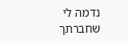נדמה לי שחברתך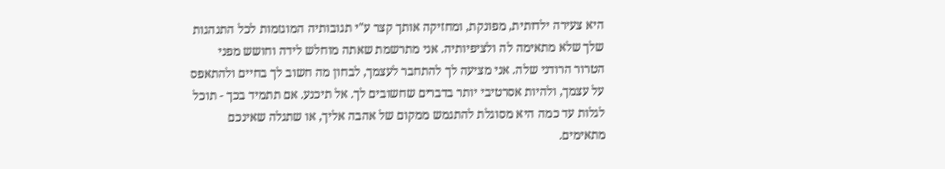היא צעירה ילדותית, מפונקת, ומחזיקה אותך קצר ע"י תגובותיה המוגזמות לכל התנהגות שלך שלא מתאימה לה ולציפיותיה. אני מתרשמת שאתה מוחלש לידה וחושש מפני הטרור הרודני שלה. אני מציעה לך להתחבר לעצמך, לבחון מה חשוב לך בחיים ולהתאפס על עצמך, ולהיות אסרטיבי יותר בדברים שחשובים לך. אל תיכנע. אם תתמיד בכך - תוכל לגלות עד כמה היא מסוגלת להתגמש ממקום של אהבה אליך, או שתגלה שאינכם מתאימים.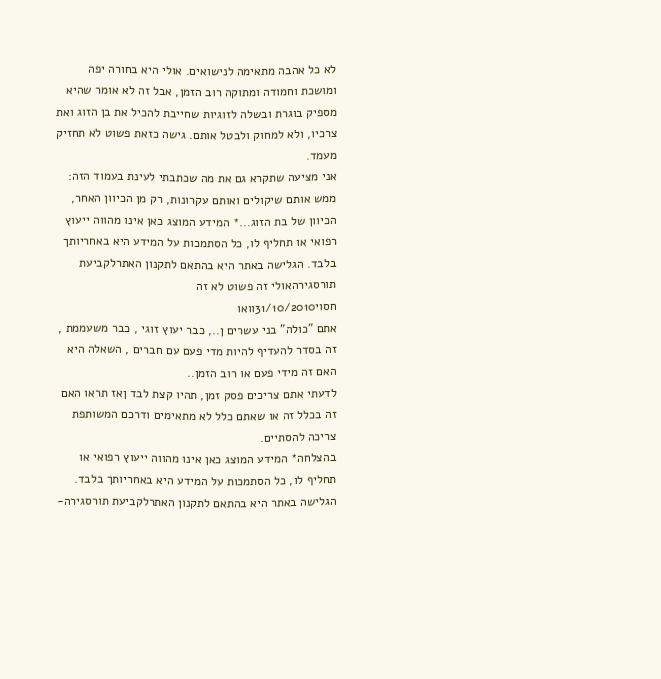לא כל אהבה מתאימה לנישואים. אולי היא בחורה יפה ומושכת וחמודה ומתוקה רוב הזמן, אבל זה לא אומר שהיא מספיק בוגרת ובשלה לזוגיות שחייבת להכיל את בן הזוג ואת צרכיו, ולא למחוק ולבטל אותם. גישה כזאת פשוט לא תחזיק מעמד.
אני מציעה שתקרא גם את מה שכתבתי לעינת בעמוד הזה: ממש אותם שיקולים ואותם עקרונות, רק מן הכיוון האחר, הכיוון של בת הזוג...* המידע המוצג כאן אינו מהווה ייעוץ רפואי או תחליף לו, כל הסתמכות על המידע היא באחריותך בלבד. הגלישה באתר היא בהתאם לתקנון האתרלקביעת תורסגירהאולי זה פשוט לא זה
חסוי31/10/2010וואו
אתם "כולה" בני עשרים ן.., כבר יעוץ זוגי , כבר משעממת , זה בסדר להעדיף להיות מדי פעם עם חברים , השאלה היא האם זה מידי פעם או רוב הזמן..
לדעתי אתם צריכים פסק זמן, תהיו קצת לבד ןאז תראו האם זה בכלל זה או שאתם כלל לא מתאימים ודרכם המשותפת צריכה להסתיים.
בהצלחה* המידע המוצג כאן אינו מהווה ייעוץ רפואי או תחליף לו, כל הסתמכות על המידע היא באחריותך בלבד. הגלישה באתר היא בהתאם לתקנון האתרלקביעת תורסגירה-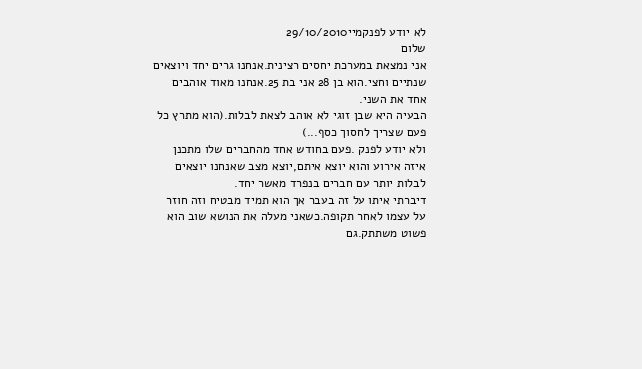לא יודע לפנקמיי29/10/2010
שלום
אני נמצאת במערכת יחסים רצינית.אנחנו גרים יחד ויוצאים שנתיים וחצי.הוא בן 28 אני בת 25.אנחנו מאוד אוהבים אחד את השני.
הבעיה היא שבן זוגי לא אוהב לצאת לבלות.(הוא מתרץ כל פעם שצריך לחסוך כסף...)
ולא יודע לפנק .פעם בחודש אחד מהחברים שלו מתכנן איזה אירוע והוא יוצא איתם,יוצא מצב שאנחנו יוצאים לבלות יותר עם חברים בנפרד מאשר יחד.
דיברתי איתו על זה בעבר אך הוא תמיד מבטיח וזה חוזר על עצמו לאחר תקופה.כשאני מעלה את הנושא שוב הוא פשוט משתתק.גם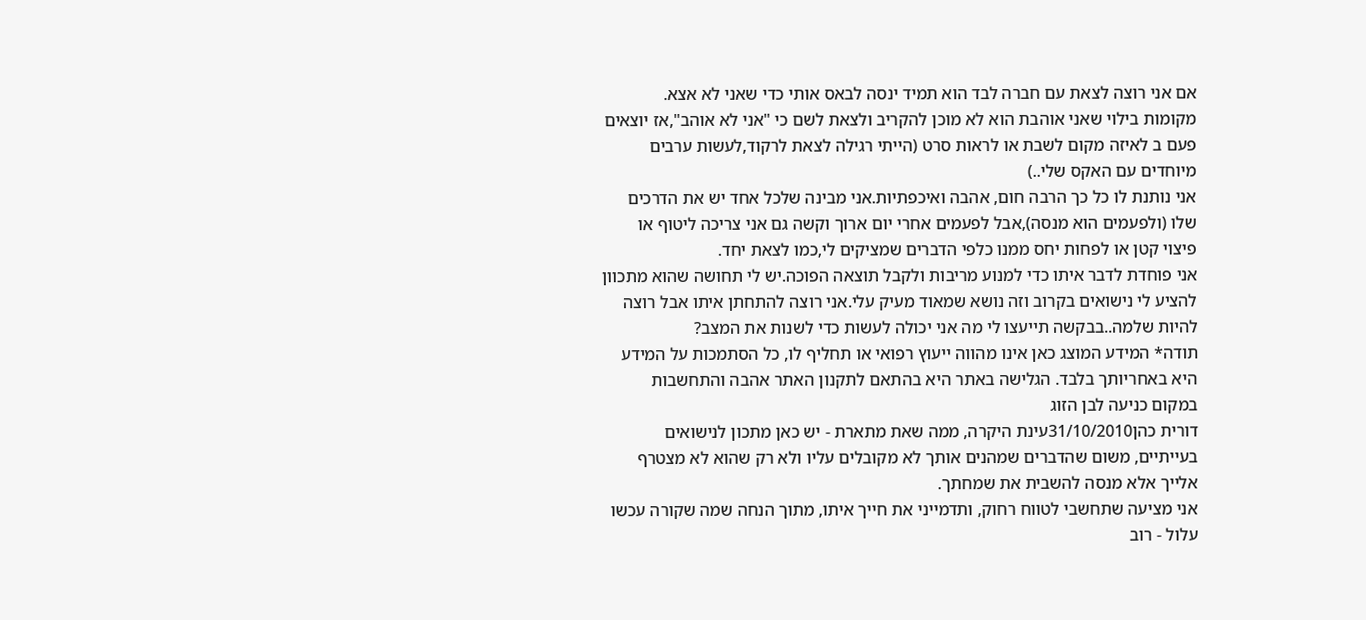אם אני רוצה לצאת עם חברה לבד הוא תמיד ינסה לבאס אותי כדי שאני לא אצא.
מקומות בילוי שאני אוהבת הוא לא מוכן להקריב ולצאת לשם כי "אני לא אוהב",אז יוצאים פעם ב לאיזה מקום לשבת או לראות סרט (הייתי רגילה לצאת לרקוד,לעשות ערבים מיוחדים עם האקס שלי..)
אני נותנת לו כל כך הרבה חום, אהבה ואיכפתיות.אני מבינה שלכל אחד יש את הדרכים שלו (ולפעמים הוא מנסה),אבל לפעמים אחרי יום ארוך וקשה גם אני צריכה ליטוף או פיצוי קטן או לפחות יחס ממנו כלפי הדברים שמציקים לי,כמו לצאת יחד.
אני פוחדת לדבר איתו כדי למנוע מריבות ולקבל תוצאה הפוכה.יש לי תחושה שהוא מתכוון להציע לי נישואים בקרוב וזה נושא שמאוד מעיק עלי.אני רוצה להתחתן איתו אבל רוצה להיות שלמה..בבקשה תייעצו לי מה אני יכולה לעשות כדי לשנות את המצב?
תודה* המידע המוצג כאן אינו מהווה ייעוץ רפואי או תחליף לו, כל הסתמכות על המידע היא באחריותך בלבד. הגלישה באתר היא בהתאם לתקנון האתר אהבה והתחשבות במקום כניעה לבן הזוג
דורית כהן31/10/2010עינת היקרה, ממה שאת מתארת - יש כאן מתכון לנישואים בעייתיים, משום שהדברים שמהנים אותך לא מקובלים עליו ולא רק שהוא לא מצטרף אלייך אלא מנסה להשבית את שמחתך.
אני מציעה שתחשבי לטווח רחוק, ותדמייני את חייך איתו, מתוך הנחה שמה שקורה עכשו עלול - רוב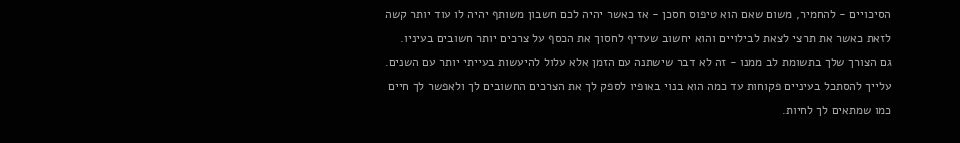הסיכויים - להחמיר, משום שאם הוא טיפוס חסכן - אז כאשר יהיה לכם חשבון משותף יהיה לו עוד יותר קשה לזאת כאשר את תרצי לצאת לבילויים והוא יחשוב שעדיף לחסוך את הכסף על צרכים יותר חשובים בעיניו.
גם הצורך שלך בתשומת לב ממנו - זה לא דבר שישתנה עם הזמן אלא עלול להיעשות בעייתי יותר עם השנים.
עלייך להסתכל בעיניים פקוחות עד כמה הוא בנוי באופיו לספק לך את הצרכים החשובים לך ולאפשר לך חיים כמו שמתאים לך לחיות.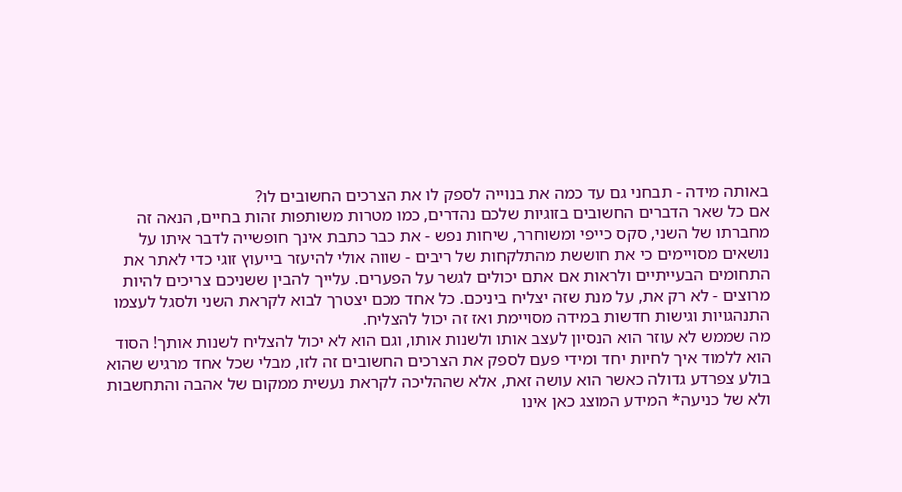באותה מידה - תבחני גם עד כמה את בנוייה לספק לו את הצרכים החשובים לו?
אם כל שאר הדברים החשובים בזוגיות שלכם נהדרים, כמו מטרות משותפות זהות בחיים, הנאה זה מחברתו של השני, סקס כייפי ומשוחרר, שיחות נפש - את כבר כתבת אינך חופשייה לדבר איתו על נושאים מסויימים כי את חוששת מהתלקחות של ריבים - שווה אולי להיעזר בייעוץ זוגי כדי לאתר את התחומים הבעייתיים ולראות אם אתם יכולים לגשר על הפערים. עלייך להבין ששניכם צריכים להיות מרוצים - לא רק את, על מנת שזה יצליח ביניכם. כל אחד מכם יצטרך לבוא לקראת השני ולסגל לעצמו התנהגויות וגישות חדשות במידה מסויימת ואז זה יכול להצליח.
מה שממש לא עוזר הוא הנסיון לעצב אותו ולשנות אותו, וגם הוא לא יכול להצליח לשנות אותך! הסוד הוא ללמוד איך לחיות יחד ומידי פעם לספק את הצרכים החשובים זה לזו, מבלי שכל אחד מרגיש שהוא בולע צפרדע גדולה כאשר הוא עושה זאת, אלא שההליכה לקראת נעשית ממקום של אהבה והתחשבות ולא של כניעה* המידע המוצג כאן אינו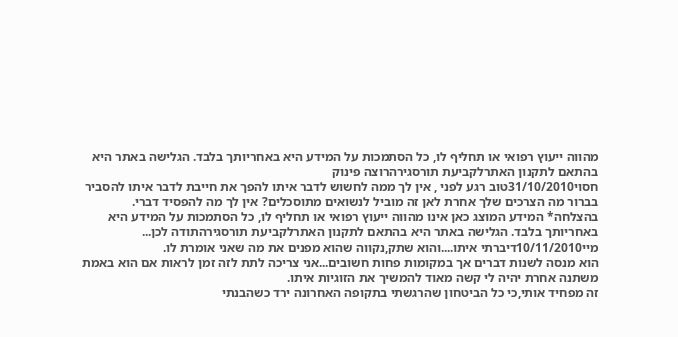מהווה ייעוץ רפואי או תחליף לו, כל הסתמכות על המידע היא באחריותך בלבד. הגלישה באתר היא בהתאם לתקנון האתרלקביעת תורסגירהרוצה פינוק
חסוי31/10/2010טוב רגע לפני , אין לך ממה לחשוש לדבר איתו להפך את חייבת לדבר איתו להסביר בברור מה הצרכים שלך אחרת לאן זה מוביל לנשואים מתוסכלים? אין לך מה להפסיד דברי.
בהצלחה* המידע המוצג כאן אינו מהווה ייעוץ רפואי או תחליף לו, כל הסתמכות על המידע היא באחריותך בלבד. הגלישה באתר היא בהתאם לתקנון האתרלקביעת תורסגירהתודה לכן...
מיי10/11/2010דיברתי איתו....והוא שתק,נקווה שהוא מפנים את מה שאני אומרת לו.
הוא מנסה לשנות דברים אך במקומות פחות חשובים...אני צריכה לתת לזה זמן לראות אם הוא באמת משתנה אחרת יהיה לי קשה מאוד להמשיך את הזוגיות איתו.
זה מפחיד אותי,כי כל הביטחון שהרגשתי בתקופה האחרונה ירד כשהבנתי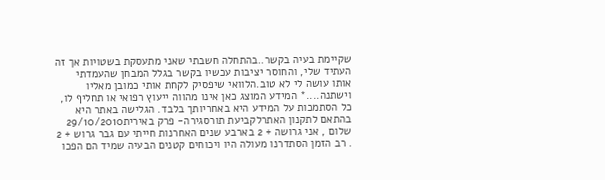שקיימת בעיה בקשר..בהתחלה חשבתי שאני מתעסקת בשטויות אך זה העתיד שלי, והחוסר יציבות עכשיו בקשר בגלל המבחן שהעמדתי אותו עושה לי לא טוב.הלוואי שיפסיק לקחת אותי כמובן מאליו וישתנה....* המידע המוצג כאן אינו מהווה ייעוץ רפואי או תחליף לו, כל הסתמכות על המידע היא באחריותך בלבד. הגלישה באתר היא בהתאם לתקנון האתרלקביעת תורסגירה- פרק באירית29/10/2010
שלום , אני גרושה + 2 בארבע שנים האחרנות חייתי עם גבר גרוש + 2 . רב הזמן הסתדרנו מעולה היו ויכוחים קטנים הבעיה שמיד הם הפכו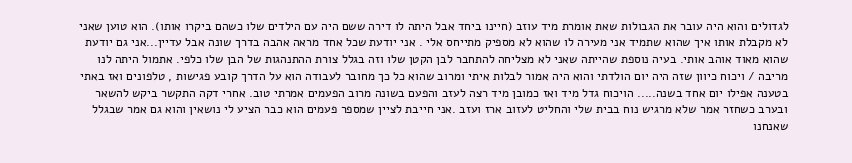לגדולים והוא היה עובר את הגבולות שאת אומרת מיד עוזב (חיינו ביחד אבל היתה לו דירה ששם היה עם הילדים שלו כשהם ביקרו אותו). הוא טוען שאני לא מקבלת אותו איך שהוא שתמיד אני מעירה לו שהוא לא מספיק מתייחס אלי . אני יודעת שכל אחד מראה אהבה בדרך שונה אבל עדיין...אני גם יודעת שהוא מאוד אוהב אותי. בעיה נוספת שהייתה שאני לא מצליחה להתחבר לבן הקטן שלו וזה בגלל צורת ההתנהגות של הבן שלו כלפי. אתמול היתה לנו מריבה / ויכוח כיוון שזה היה יום הולדתי והוא היה אמור לבלות איתי ומרוב שהוא כל כך מחובר לעבודה הוא על הדרך קובע פגישות , טלפונים ואז באתי בטענה אפילו יום אחד בשנה..... הויכוח גדל מיד ואז כמובן מיד רצה לעזב והפעם בשונה מרוב הפעמים אמרתי טוב. אחרי דקה התקשר ביקש להשאר ובערב כשחזר אמר שלא מרגיש נוח בבית שלי והחליט לעזוב ארז ועזב .אני חייבת לציין שמספר פעמים הוא כבר הציע לי נושאין והוא גם אמר שבגלל שאנחנו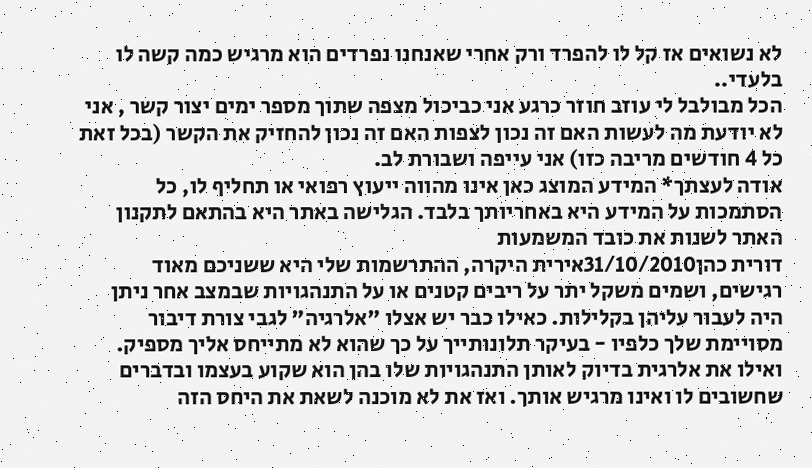לא נשואים אז קל לו להפרד ורק אחרי שאנחנו נפרדים הוא מרגיש כמה קשה לו בלעדי..
הכל מבולבל לי עוזב חוזר כרגע אני כביכול מצפה שתוך מספר ימים יצור קשר , אני לא יודעת מה לעשות האם זה נכון לצפות האם זה נכון להחזיק את הקשר (בכל זאת כל 4 חודשים מריבה כזו) אני עייפה ושבורת לב.
אודה לעצתך* המידע המוצג כאן אינו מהווה ייעוץ רפואי או תחליף לו, כל הסתמכות על המידע היא באחריותך בלבד. הגלישה באתר היא בהתאם לתקנון האתר לשנות את כובד המשמעות
דורית כהן31/10/2010אירית היקרה, ההתרשמות שלי היא ששניכם מאוד רגישים, ושמים משקל יתר על ריבים קטנים או על התנהגויות שבמצב אחר ניתן היה לעבור עליהן בקלילות. כאילו כבר יש אצלו "אלרגיה" לגבי צורת דיבור מסויימת שלך כלפיו - בעיקר תלונותייך על כך שהוא לא מתייחס אליך מספיק. ואילו את אלרגית בדיוק לאותן התנהגויות שלו בהן הוא שקוע בעצמו ובדברים שחשובים לו ואינו מרגיש אותך. ואז את לא מוכנה לשאת את היחס הזה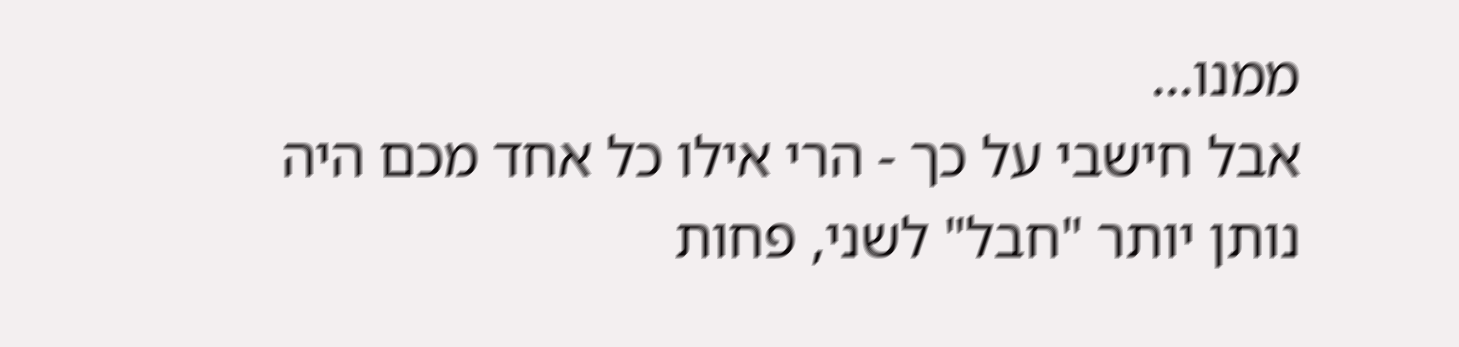ממנו...
אבל חישבי על כך - הרי אילו כל אחד מכם היה נותן יותר "חבל" לשני, פחות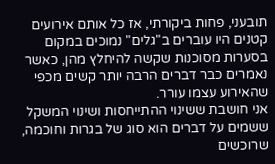תובעני, פחות ביקורתי, אז כל אותם אירועים קטנים היו עוברים ב"גלים" נמוכים במקום בסערות מסוכנות שקשה להיחלץ מהן, כאשר נאמרים כבר דברים הרבה יותר קשים מכפי שהאירוע עצמו עורר.
אני חושבת ששינוי ההתייחסות ושינוי המשקל ששמים על דברים הוא סוג של בגרות וחוכמה, שרוכשים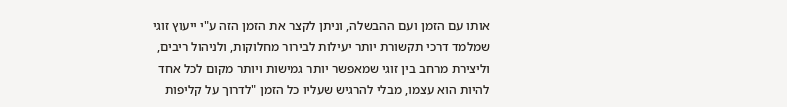אותו עם הזמן ועם ההבשלה, וניתן לקצר את הזמן הזה ע"י ייעוץ זוגי שמלמד דרכי תקשורת יותר יעילות לבירור מחלוקות, ולניהול ריבים, וליצירת מרחב בין זוגי שמאפשר יותר גמישות ויותר מקום לכל אחד להיות הוא עצמו, מבלי להרגיש שעליו כל הזמן "לדרוך על קליפות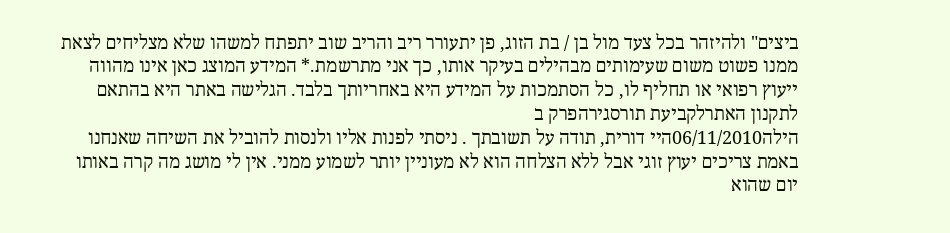ביצים" ולהיזהר בכל צעד מול בן / בת הזוג, פן יתעורר ריב והריב שוב יתפתח למשהו שלא מצליחים לצאת ממנו פשוט משום שעימותים מבהילים בעיקר אותו, כך אני מתרשמת.* המידע המוצג כאן אינו מהווה ייעוץ רפואי או תחליף לו, כל הסתמכות על המידע היא באחריותך בלבד. הגלישה באתר היא בהתאם לתקנון האתרלקביעת תורסגירהפרק ב
הילה06/11/2010היי דורית, תודה על תשובתך . ניסתי לפנות אליו ולנסות להוביל את השיחה שאנחנו באמת צריכים יעוץ זוגי אבל ללא הצלחה הוא לא מעוניין יותר לשמוע ממני. אין לי מושג מה קרה באותו יום שהוא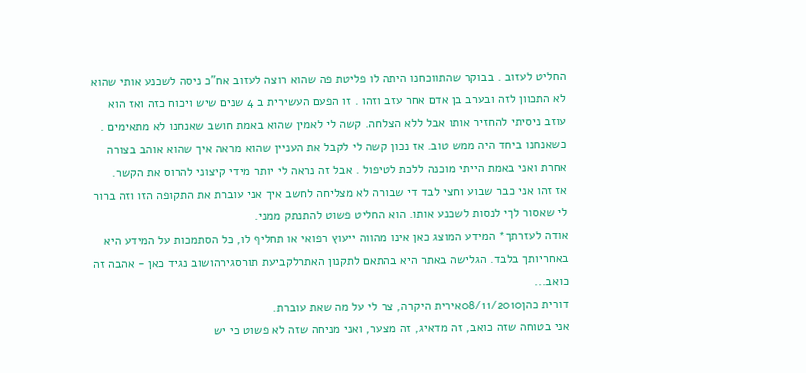החליט לעזוב . בבוקר שהתווכחנו היתה לו פליטת פה שהוא רוצה לעזוב אח"כ ניסה לשכנע אותי שהוא לא התכוון לזה ובערב בן אדם אחר עזב וזהו . זו הפעם העשירית ב 4 שנים שיש ויכוח כזה ואז הוא עוזב ניסיתי להחזיר אותו אבל ללא הצלחה. קשה לי לאמין שהוא באמת חושב שאנחנו לא מתאימים . כשאנחנו ביחד היה ממש טוב. אז נכון קשה לי לקבל את העניין שהוא מראה איך שהוא אוהב בצורה אחרת ואני באמת הייתי מוכנה ללכת לטיפול . אבל זה נראה לי יותר מידי קיצוני להרוס את הקשר.
אז זהו אני כבר שבוע וחצי לבד די שבורה לא מצליחה לחשב איך אני עוברת את התקופה הזו וזה ברור לי שאסור לךי לנסות לשכנע אותו. הוא החליט פשוט להתנתק ממני.
אודה לעזרתך* המידע המוצג כאן אינו מהווה ייעוץ רפואי או תחליף לו, כל הסתמכות על המידע היא באחריותך בלבד. הגלישה באתר היא בהתאם לתקנון האתרלקביעת תורסגירהושוב נגיד כאן - אהבה זה כואב...
דורית כהן08/11/2010אירית היקרה, צר לי על מה שאת עוברת.
אני בטוחה שזה כואב, זה מדאיג, זה מצער, ואני מניחה שזה לא פשוט כי יש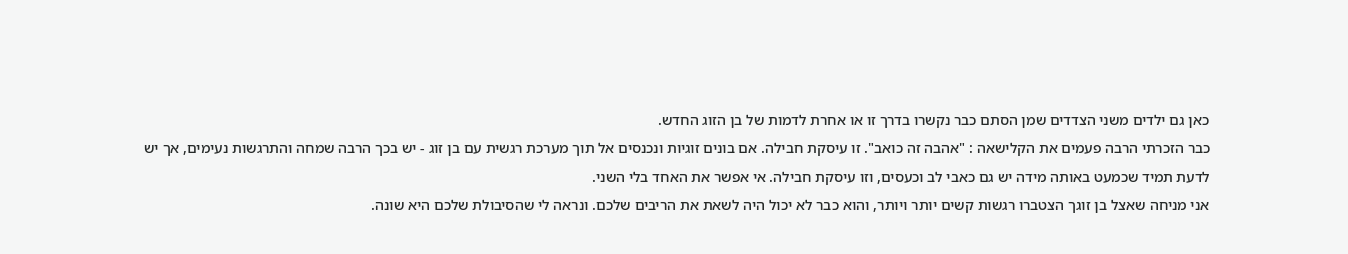כאן גם ילדים משני הצדדים שמן הסתם כבר נקשרו בדרך זו או אחרת לדמות של בן הזוג החדש.
כבר הזכרתי הרבה פעמים את הקלישאה : "אהבה זה כואב". זו עיסקת חבילה. אם בונים זוגיות ונכנסים אל תוך מערכת רגשית עם בן זוג - יש בכך הרבה שמחה והתרגשות נעימים, אך יש לדעת תמיד שכמעט באותה מידה יש גם כאבי לב וכעסים, וזו עיסקת חבילה. אי אפשר את האחד בלי השני.
אני מניחה שאצל בן זוגך הצטברו רגשות קשים יותר ויותר, והוא כבר לא יכול היה לשאת את הריבים שלכם. ונראה לי שהסיבולת שלכם היא שונה.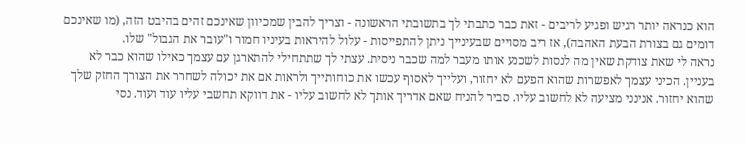הוא כנראה יותר רגיש ופגיע לריבים - זאת כבר כתבתי לך בתשובתי הראשונה - וצריך להבין שמכיוון שאינכם זהים בהיבט הזה, (מו שאינכם דומים גם בצורת הבעת האהבה), אז ריב מסויים שבעינייך ניתן להתפייסות - עלול להיראות בעיניו חמור ו"עובר את הגבול" שלו.
נראה לי שאת צודקת שאין מה לנסות לשכנע אותו מעבר למה שכבר ניסית. עצתי לך שתתחילי להתארגן עם עצמך כאילו שהוא כבר לא בעניין. הכיני עצמך לאפשרות שהוא הפעם לא יחזור, ועלייך לאסוף עכשו את כוחותייך ולראות אם את יכולה לשחרר את הצורך החזק שלך שהוא יחזור. אנינני מציעה לא לחשוב עליו. סביר להניח שאם אדריך אותך לא לחשוב עליו - את דווקא תחשבי עליו עוד ועוד. נסי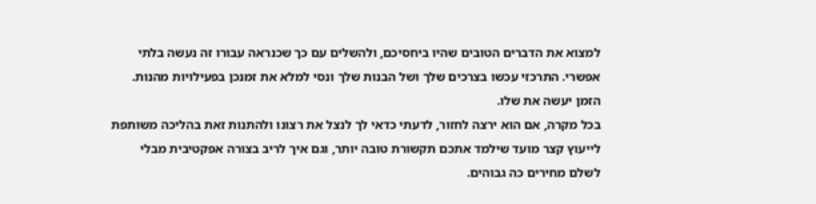למצוא את הדברים הטובים שהיו ביחסיכם, ולהשלים עם כך שכנראה עבורו זה נעשה בלתי אפשרי. התרכזי עכשו בצרכים שלך ושל הבנות שלך ונסי למלא את זמנכן בפעילויות מהנות. הזמן יעשה את שלו.
בכל מקרה, אם הוא ירצה לחזור, לדעתי כדאי לך לנצל את רצונו ולהתנות זאת בהליכה משותפת לייעוץ קצר מועד שילמד אתכם תקשורת טובה יותר, וגם איך לריב בצורה אפקטיבית מבלי לשלם מחירים כה גבוהים.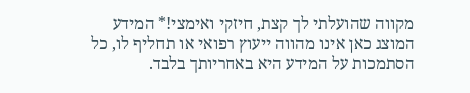מקווה שהועלתי לך קצת, חיזקי ואימצי!* המידע המוצג כאן אינו מהווה ייעוץ רפואי או תחליף לו, כל הסתמכות על המידע היא באחריותך בלבד.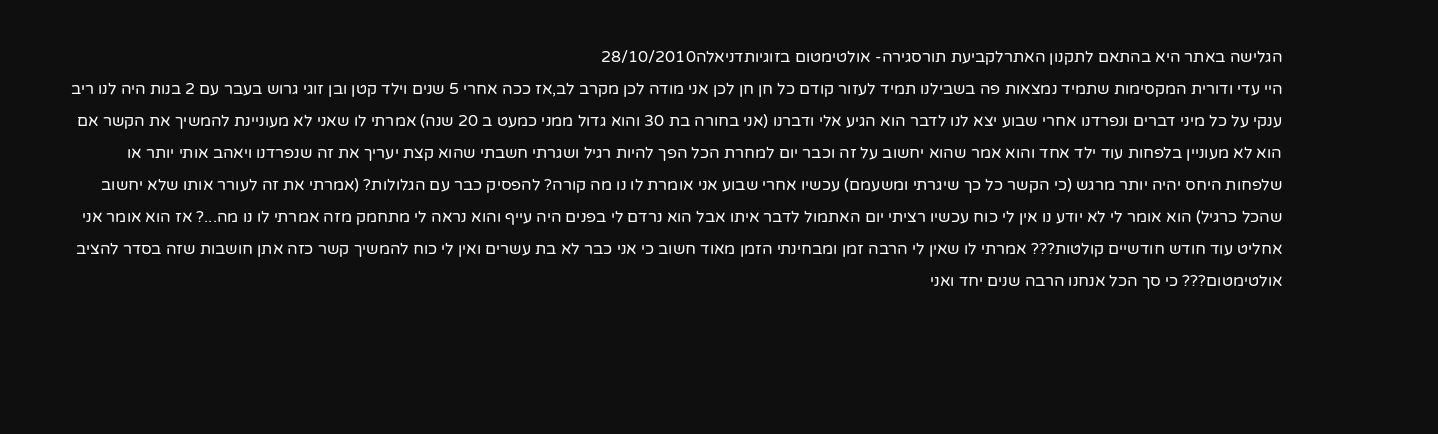הגלישה באתר היא בהתאם לתקנון האתרלקביעת תורסגירה- אולטימטום בזוגיותדניאלה28/10/2010
היי עדי ודורית המקסימות שתמיד נמצאות פה בשבילנו תמיד לעזור קודם כל חן חן לכן אני מודה לכן מקרב לב,אז ככה אחרי 5 שנים וילד קטן ובן זוגי גרוש בעבר עם 2 בנות היה לנו ריב ענקי על כל מיני דברים ונפרדנו אחרי שבוע יצא לנו לדבר הוא הגיע אלי ודברנו (אני בחורה בת 30 והוא גדול ממני כמעט ב 20 שנה) אמרתי לו שאני לא מעוניינת להמשיך את הקשר אם הוא לא מעוניין בלפחות עוד ילד אחד והוא אמר שהוא יחשוב על זה וכבר יום למחרת הכל הפך להיות רגיל ושגרתי חשבתי שהוא קצת יעריך את זה שנפרדנו ויאהב אותי יותר או שלפחות היחס יהיה יותר מרגש (כי הקשר כל כך שיגרתי ומשעמם) עכשיו אחרי שבוע אני אומרת לו נו מה קורה? להפסיק כבר עם הגלולות? (אמרתי את זה לעורר אותו שלא יחשוב שהכל כרגיל) הוא אומר לי לא יודע נו אין לי כוח עכשיו רציתי יום האתמול לדבר איתו אבל הוא נרדם לי בפנים היה עייף והוא נראה לי מתחמק מזה אמרתי לו נו מה...? אז הוא אומר אני אחליט עוד חודש חודשיים קולטות??? אמרתי לו שאין לי הרבה זמן ומבחינתי הזמן מאוד חשוב כי אני כבר לא בת עשרים ואין לי כוח להמשיך קשר כזה אתן חושבות שזה בסדר להציב אולטימטום??? כי סך הכל אנחנו הרבה שנים יחד ואני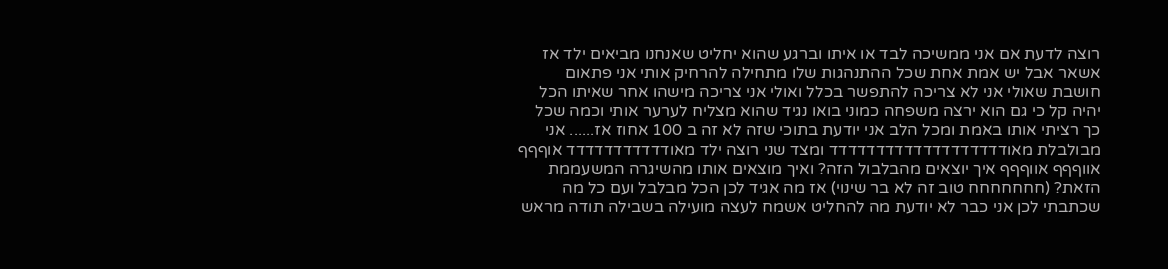רוצה לדעת אם אני ממשיכה לבד או איתו וברגע שהוא יחליט שאנחנו מביאים ילד אז אשאר אבל יש אמת אחת שכל ההתנהגות שלו מתחילה להרחיק אותי אני פתאום חושבת שאולי אני לא צריכה להתפשר בכלל ואולי אני צריכה מישהו אחר שאיתו הכל יהיה קל כי גם הוא ירצה משפחה כמוני בואו נגיד שהוא מצליח לערער אותי וכמה שכל כך רציתי אותו באמת ומכל הלב אני יודעת בתוכי שזה לא זה ב 100 אחוז אז...... אני מבולבלת מאודדדדדדדדדדדדדדדדדדד ומצד שני רוצה ילד מאודדדדדדדדדדד אוףףף אווףףף אווףףף איך יוצאים מהבלבול הזה? ואיך מוצאים אותו מהשיגרה המשעממת הזאת? (חחחחחחח טוב זה לא בר שינוי) אז מה אגיד לכן הכל מבלבל ועם כל מה שכתבתי לכן אני כבר לא יודעת מה להחליט אשמח לעצה מועילה בשבילה תודה מראש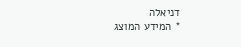דניאלה
* המידע המוצג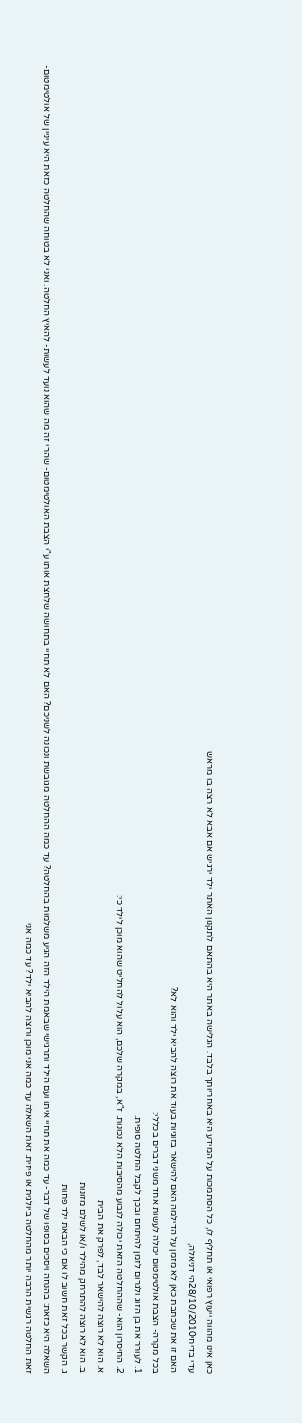כאן אינו מהווה ייעוץ רפואי או תחליף לו, כל הסתמכות על המידע היא באחריותך בלבד. הגלישה באתר היא בהתאם לתקנון האתר ילד ירגיש אם אבא לא רצה בו מראש
עדי בדיחי28/10/2010הי דניאלה,
האם זו את שכתבת כאן לא מזמן על הדילמה האם להישאר בזוגיות בעוד את רוצה להביא ילד והוא לא?
בכל מקרה- הצבת אולטימטום יכולה לעשות אחד משני דברים בכללי:
1. לעורר את בן הזוג ולגרום לזמן להיתחם ובכך לקבל החלטה סופית.
2. החיסרון הוא- שההחלטה הזאת יכולה לנבוע מהסיבות הלא נכונות. ז"א, במקרה שלכם, הוא עלול להחליט שהוא מוכן לילד כי:
א. הוא לא רוצה להישאר לבד, לפרק את הבית
ב. הוא לא רוצה להתרחק מהילד ו/או לשלם מזונות
ג. הקשר בכל זאת חשוב לו אם כי הבאת ילד פחות
השאלה היא כזאת: בהנחה ויסכים בסופו של דבר- עד כמה את תחיי איתו ועם הילד ותרגישי שבאמת הילד הזה הגיע משלמות בהחלטה? עד כמה ההחלטה מגובשת ונכונה לשניכם? האם לא תחיי בתחושה שלחצת אותו ע"י הצבת האולטימטום- שהרי זה מה שהוא נועד לעשות- להאיץ החלטה. ואני לא בטוחה שהחלטה כזאת היא עיניין של אולטימטום- זאת החלטה רגשית הרבה יותר מהחלטה ביולגית או פיזית. זאת השאלה עד כמה אני מוכן ורוצה להביא ילד? עד כמה אני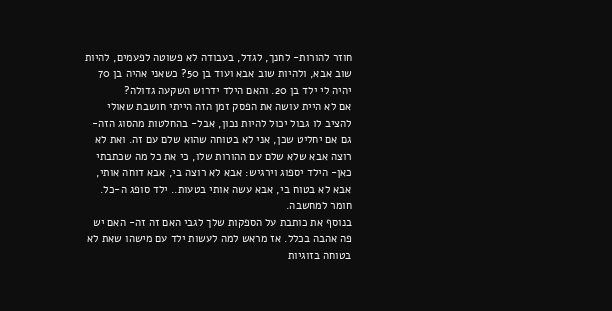חוזר להורות- לחנך, לגדל, בעבודה לא פשוטה לפעמים, להיות שוב אבא, ולהיות שוב אבא ועוד בן 50? כשאני אהיה בן 70 יהיה לי ילד בן 20. והאם הילד ידרוש השקעה גדולה?
אם לא היית עושה את הפסק זמן הזה הייתי חושבת שאולי להציב לו גבול יכול להיות נכון, אבל- בהחלטות מהסוג הזה- גם אם יחליט שכן, אני לא בטוחה שהוא שלם עם זה. ואת לא רוצה אבא שלא שלם עם ההורות שלו, כי את כל מה שכתבתי כאן- הילד יספוג וירגיש: אבא לא רוצה בי, אבא דוחה אותי, אבא לא בטוח בי, אבא עשה אותי בטעות.. ילד סופג ה-כל. חומר למחשבה.
בנוסף את כותבת על הספקות שלך לגבי האם זה זה- האם יש פה אהבה בכלל. אז מראש למה לעשות ילד עם מישהו שאת לא בטוחה בזוגיות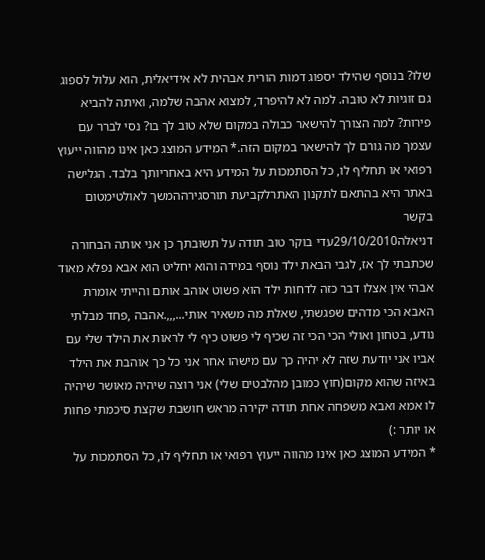שלו? בנוסף שהילד יספוג דמות הורית אבהית לא אידיאלית, הוא עלול לספוג גם זוגיות לא טובה. למה לא להיפרד, למצוא אהבה שלמה, ואיתה להביא פירות? למה הצורך להישאר כבולה במקום שלא טוב לך בו? נסי לברר עם עצמך מה גורם לך להישאר במקום הזה.* המידע המוצג כאן אינו מהווה ייעוץ רפואי או תחליף לו, כל הסתמכות על המידע היא באחריותך בלבד. הגלישה באתר היא בהתאם לתקנון האתרלקביעת תורסגירההמשך לאולטימטום בקשר
דניאלה29/10/2010עדי בוקר טוב תודה על תשובתך כן אני אותה הבחורה שכתבתי לך אז, לגבי הבאת ילד נוסף במידה והוא יחליט הוא אבא נפלא מאוד אבהי אין אצלו דבר כזה לדחות ילד הוא פשוט אוהב אותם והייתי אומרת האבא הכי מדהים שפגשתי, שאלת מה משאיר אותי...,,,.אהבה ,פחד מבלתי נודע, בטחון ואולי הכי הכי זה שכיף לי פשוט כיף לי לראות את הילד שלי עם אביו אני יודעת שזה לא יהיה כך עם מישהו אחר אני כל כך אוהבת את הילד באיזה שהוא מקום(חוץ כמובן מהלבטים שלי) אני רוצה שיהיה מאושר שיהיה לו אמא ואבא משפחה אחת תודה יקירה מראש חושבת שקצת סיכמתי פחות או יותר :)
* המידע המוצג כאן אינו מהווה ייעוץ רפואי או תחליף לו, כל הסתמכות על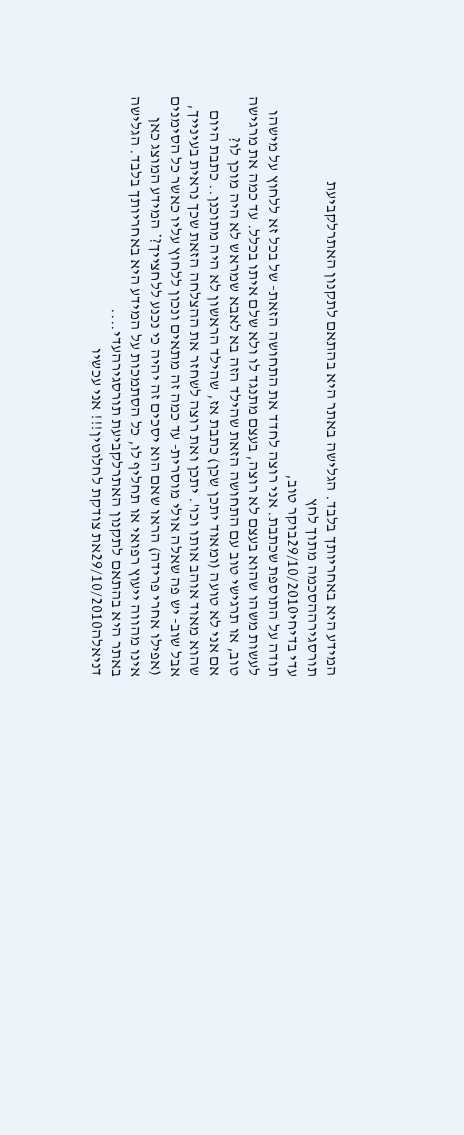המידע היא באחריותך בלבד. הגלישה באתר היא בהתאם לתקנון האתרלקביעת תורסגירההסכמה מתוך לחץ
עדי בדיחי29/10/2010בוקר טוב,
תודה על התוספת שכתבת. אני רוצה לחדד את התחושה הזאת- של בכל זא ללחוץ על מישהו לעשות משהו שהוא בעצם לא רוצה, בעצם מתנגד לו ולא שלם איתו בכלל. עד כמה את מרגישה טוב, או תרגישי טוב עם התחושה הזאת שהילד הזה בא לאבא שמראש לא היה מוכן לו?
אם אני לא טועה (ומאוד יתכן שכן) כתבת אז, שהילד הראשון לא היה מתוכנן.. כתבת היום שהוא מאוד אוהב אותו וכו'. יתכן ואת רוצה לשחזר את ההצלחה הזאת שכך נראית בעינייך, אבל שוב- יש פה שאלה אולי מוסרית- עד כמה זה מתאים ונכון ללחוץ עליו כאשר כל הסימנים (אפילו אחרי פרידה) הראו שאם הוא יסכים זה יהיה כי נכנע ללחצייך?* המידע המוצג כאן אינו מהווה ייעוץ רפואי או תחליף לו, כל הסתמכות על המידע היא באחריותך בלבד. הגלישה באתר היא בהתאם לתקנון האתרלקביעת תורסגירהעדי....
דניאלה29/10/2010את צודקת לחלוטין!!! אני עכשיו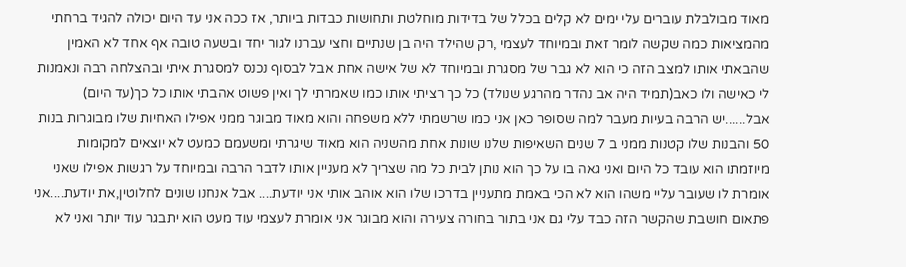מאוד מבולבלת עוברים עלי ימים לא קלים בכלל של בדידות מוחלטת ותחושות כבדות ביותר, אז ככה אני עד היום יכולה להגיד ברחתי מהמציאות כמה שקשה לומר זאת ובמיוחד לעצמי ,רק שהילד היה בן שנתיים וחצי עברנו לגור יחד ובשעה טובה אף אחד לא האמין שהבאתי אותו למצב הזה כי הוא לא גבר של מסגרת ובמיוחד לא של אישה אחת אבל לבסוף נכנס למסגרת איתי ובהצלחה רבה ונאמנות לי כאישה ולו כאב(תמיד היה אב נהדר מהרגע שנולד) כל כך רציתי אותו כמו שאמרתי לך ואין פשוט אהבתי אותו כל כך(עד היום) אבל......יש הרבה בעיות מעבר למה שסופר כאן אני כמו שרשמתי ללא משפחה והוא מאוד מבוגר ממני אפילו האחיות שלו מבוגרות בנות 50 והבנות שלו קטנות ממני ב 7 שנים השאיפות שלנו שונות אחת מהשניה הוא מאוד שיגרתי ומשעמם כמעט לא יוצאים למקומות מיוזמתו הוא עובד כל היום ואני גאה בו על כך הוא נותן לבית כל מה שצריך לא מעניין אותו לדבר הרבה ובמיוחד על רגשות אפילו שאני אומרת לו שעובר עליי משהו הוא לא הכי באמת מתעניין בדרכו שלו הוא אוהב אותי אני יודעת.... אבל אנחנו שונים לחלוטין,את יודעת....אני פתאום חושבת שהקשר הזה כבד עלי גם אני בתור בחורה צעירה והוא מבוגר אני אומרת לעצמי עוד מעט הוא יתבגר עוד יותר ואני לא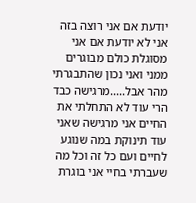יודעת אם אני רוצה בזה אני לא יודעת אם אני מסוגלת כולם מבוגרים ממני ואני נכון שהתבגרתי מהר אבל.....מרגישה כבד הרי עוד לא התחלתי את החיים אני מרגישה שאני עוד תינוקת במה שנוגע לחיים ועם כל זה וכל מה שעברתי בחיי אני בוגרת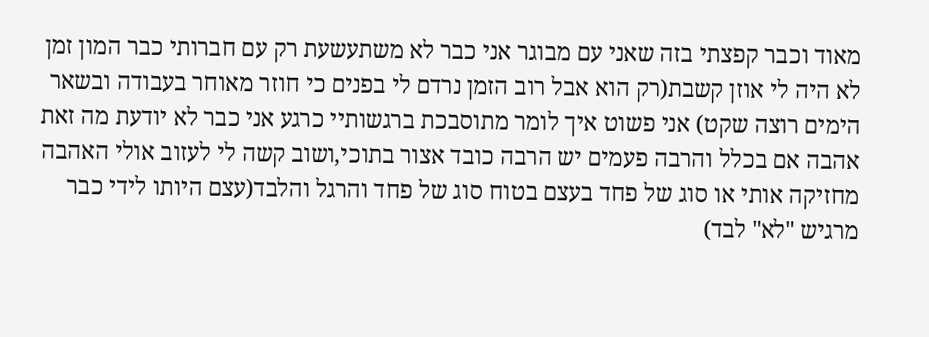מאוד וכבר קפצתי בזה שאני עם מבוגר אני כבר לא משתעשעת רק עם חברותי כבר המון זמן לא היה לי אוזן קשבת(רק הוא אבל רוב הזמן נרדם לי בפנים כי חוזר מאוחר בעבודה ובשאר הימים רוצה שקט) אני פשוט איך לומר מתוסבכת ברגשותיי כרגע אני כבר לא יודעת מה זאת אהבה אם בכלל והרבה פעמים יש הרבה כובד אצור בתוכי,ושוב קשה לי לעזוב אולי האהבה מחזיקה אותי או סוג של פחד בעצם בטוח סוג של פחד והרגל והלבד(עצם היותו לידי כבר מרגיש "לא" לבד)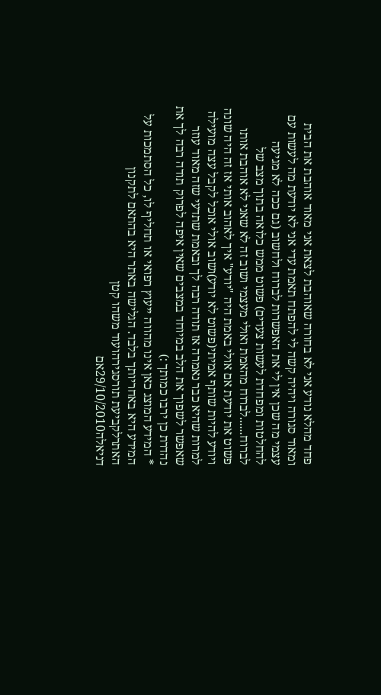פחד מהלא נודע אני לא בחורה שאוהבת לצאת אני מאוד אוהבת את הבית ומאוד סגורה ויהיה קשה לי להפתח תאמת עדי אני לא יודעת מה לעשות עם עצמי מה שכן אין לי את האפשרות לברוח ולחשוב (גם ככה לא מגיעה להחלטות ומפחדת לעשות צעדים) פשוט ממש כלואה בתוך מצב של לברוח......לברוח מהאמת ואולי מעצמי ושוב זה לא שאני לא אוהבת אותו פשוט את יודעת אם אולי באמת היה "יודע" איך לאהוב אותי אז זה היה שונה ויודע להיות שותף אמיתי(פשוט לא יודע)ושוב אולי אוכל לקבל עצה מועילה למרות שהיא כבר נאמרה אז תודה רבה לך ובאמת שתדעי שזה מאוד עוזר שאפשר לשפוך את הלב במיוחד במצבים שאין איפה לפרוק תודה רבה לך את נהדרת כן ירבו כמותך :)
* המידע המוצג כאן אינו מהווה ייעוץ רפואי או תחליף לו, כל הסתמכות על המידע היא באחריותך בלבד. הגלישה באתר היא בהתאם לתקנון האתרלקביעת תורסגירהועוד משהו קטן
דניאלה29/10/2010אם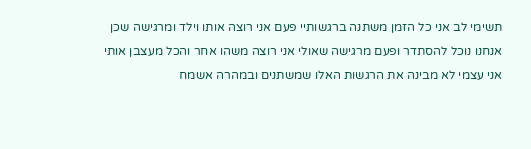תשימי לב אני כל הזמן משתנה ברגשותיי פעם אני רוצה אותו וילד ומרגישה שכן אנחנו נוכל להסתדר ופעם מרגישה שאולי אני רוצה משהו אחר והכל מעצבן אותי אני עצמי לא מבינה את הרגשות האלו שמשתנים ובמהרה אשמח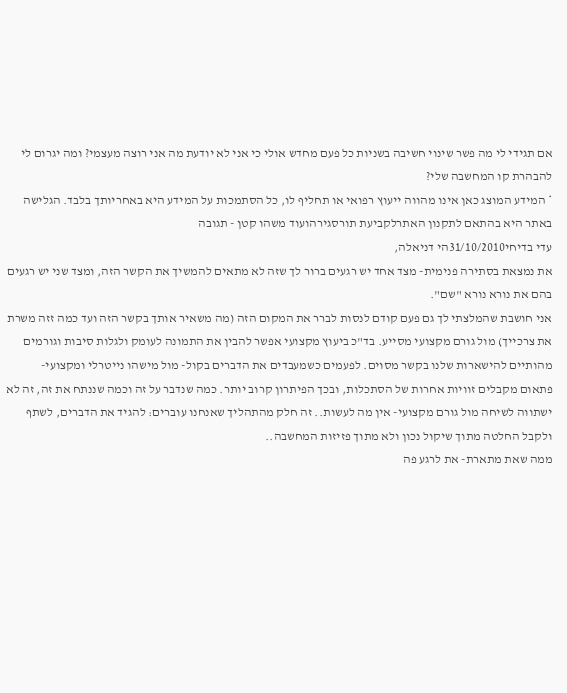אם תגידי לי מה פשר שינוי חשיבה בשניות כל פעם מחדש אולי כי אני לא יודעת מה אני רוצה מעצמי? ומה יגרום לי להבהרת קו המחשבה שלי?
* המידע המוצג כאן אינו מהווה ייעוץ רפואי או תחליף לו, כל הסתמכות על המידע היא באחריותך בלבד. הגלישה באתר היא בהתאם לתקנון האתרלקביעת תורסגירהועוד משהו קטן - תגובה
עדי בדיחי31/10/2010הי דניאלה,
את נמצאת בסתירה פנימית- מצד אחד יש רגעים ברור לך שזה לא מתאים להמשיך את הקשר הזה, ומצד שני יש רגעים בהם את נורא נורא "שם".
אני חושבת שהמלצתי לך גם פעם קודם לנסות לברר את המקום הזה (מה משאיר אותך בקשר הזה ועד כמה זזה משרת את צרכייך) מול גורם מקצועי מסייע. בד"כ ביעוץ מקצועי אפשר להבין את התמונה לעומק ולגלות סיבות וגורמים מהותיים להישארות שלנו בקשר מסוים. לפעמים כשמעבדים את הדברים בקול- מול מישהו נייטרלי ומקצועי- פתאום מקבלים זוויות אחרות של הסתכלות, ובכך הפיתרון קרוב יותר. כמה שנדבר על זה וכמה שננתח את זה, זה לא ישתווה לשיחה מול גורם מקצועי- אין מה לעשות.. זה חלק מהתהליך שאנחנו עוברים: להגיד את הדברים, לשתף ולקבל החלטה מתוך שיקול נכון ולא מתוך פזיזות המחשבה..
ממה שאת מתארת- את לרגע פה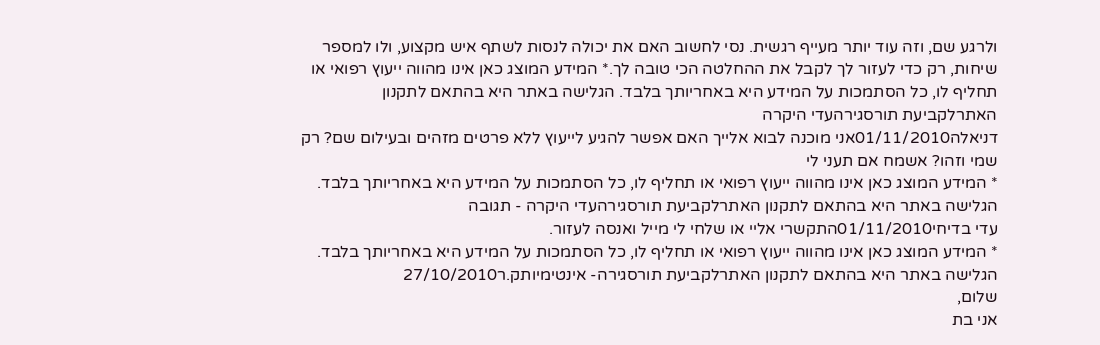ולרגע שם, וזה עוד יותר מעייף רגשית. נסי לחשוב האם את יכולה לנסות לשתף איש מקצוע, ולו למספר שיחות, רק כדי לעזור לך לקבל את ההחלטה הכי טובה לך.* המידע המוצג כאן אינו מהווה ייעוץ רפואי או תחליף לו, כל הסתמכות על המידע היא באחריותך בלבד. הגלישה באתר היא בהתאם לתקנון האתרלקביעת תורסגירהעדי היקרה
דניאלה01/11/2010אני מוכנה לבוא אלייך האם אפשר להגיע לייעוץ ללא פרטים מזהים ובעילום שם? רק שמי וזהו? אשמח אם תעני לי
* המידע המוצג כאן אינו מהווה ייעוץ רפואי או תחליף לו, כל הסתמכות על המידע היא באחריותך בלבד. הגלישה באתר היא בהתאם לתקנון האתרלקביעת תורסגירהעדי היקרה - תגובה
עדי בדיחי01/11/2010התקשרי אליי או שלחי לי מייל ואנסה לעזור.
* המידע המוצג כאן אינו מהווה ייעוץ רפואי או תחליף לו, כל הסתמכות על המידע היא באחריותך בלבד. הגלישה באתר היא בהתאם לתקנון האתרלקביעת תורסגירה- אינטימיותק.ר27/10/2010
שלום,
אני בת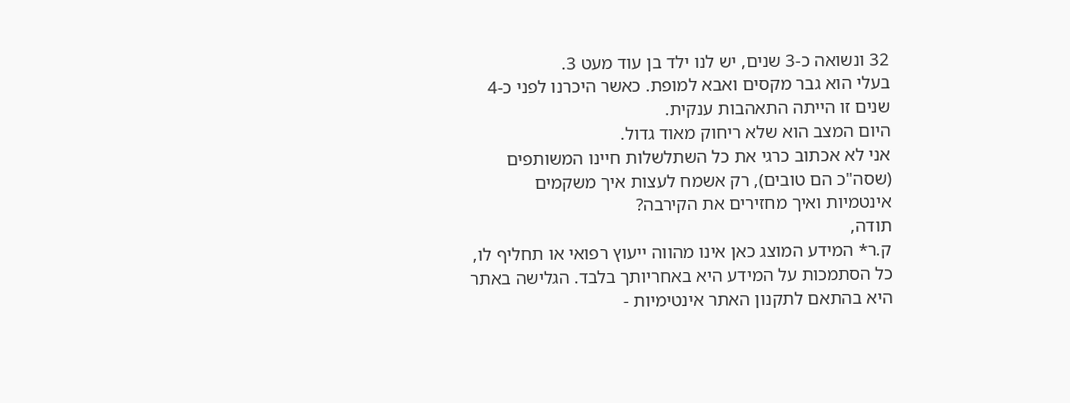32 ונשואה כ-3 שנים, יש לנו ילד בן עוד מעט 3.
בעלי הוא גבר מקסים ואבא למופת. כאשר היכרנו לפני כ-4 שנים זו הייתה התאהבות ענקית.
היום המצב הוא שלא ריחוק מאוד גדול.
אני לא אכתוב כרגי את כל השתלשלות חיינו המשותפים (שסה"כ הם טובים), רק אשמח לעצות איך משקמים אינטמיות ואיך מחזירים את הקירבה?
תודה,
ק.ר* המידע המוצג כאן אינו מהווה ייעוץ רפואי או תחליף לו, כל הסתמכות על המידע היא באחריותך בלבד. הגלישה באתר היא בהתאם לתקנון האתר אינטימיות -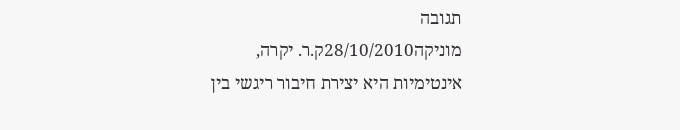תגובה
מוניקה28/10/2010ק.ר. יקרה,
אינטימיות היא יצירת חיבור ריגשי בין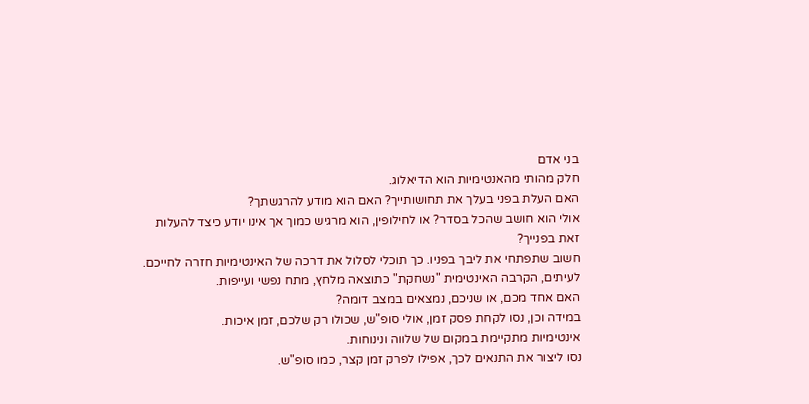בני אדם
חלק מהותי מהאנטימיות הוא הדיאלוג.
האם העלת בפני בעלך את תחושותייך? האם הוא מודע להרגשתך?
אולי הוא חושב שהכל בסדר? או לחילופין, הוא מרגיש כמוך אך אינו יודע כיצד להעלות זאת בפנייך?
חשוב שתפתחי את ליבך בפניו. כך תוכלי לסלול את דרכה של האינטימיות חזרה לחייכם.
לעיתים, הקרבה האינטימית "נשחקת" כתוצאה מלחץ, מתח נפשי ועייפות.
האם אחד מכם, או שניכם, נמצאים במצב דומה?
במידה וכן, נסו לקחת פסק זמן, אולי סופ"ש, שכולו רק שלכם, זמן איכות.
אינטימיות מתקיימת במקום של שלווה ונינוחות.
נסו ליצור את התנאים לכך, אפילו לפרק זמן קצר, כמו סופ"ש.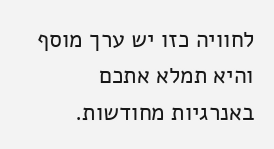לחוויה כזו יש ערך מוסף והיא תמלא אתכם באנרגיות מחודשות.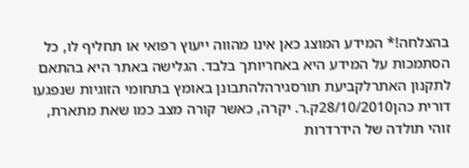בהצלחה!* המידע המוצג כאן אינו מהווה ייעוץ רפואי או תחליף לו, כל הסתמכות על המידע היא באחריותך בלבד. הגלישה באתר היא בהתאם לתקנון האתרלקביעת תורסגירהלהתבונן באומץ בתחומי הזוגיות שנפגעו
דורית כהן28/10/2010ק.ר. יקרה, כאשר קורה מצב כמו שאת מתארת, זוהי תולדה של הידרדרות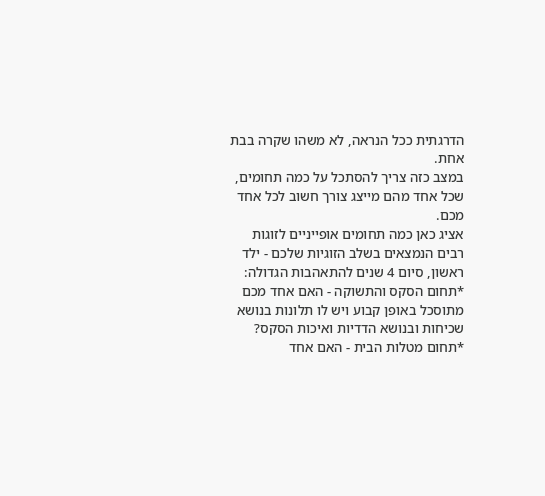הדרגתית ככל הנראה, לא משהו שקרה בבת אחת.
במצב כזה צריך להסתכל על כמה תחומים, שכל אחד מהם מייצג צורך חשוב לכל אחד מכם.
אציג כאן כמה תחומים אופייניים לזוגות רבים הנמצאים בשלב הזוגיות שלכם - ילד ראשון, סיום 4 שנים להתאהבות הגדולה:
*תחום הסקס והתשוקה - האם אחד מכם מתוסכל באופן קבוע ויש לו תלונות בנושא שכיחות ובנושא הדדיות ואיכות הסקס?
*תחום מטלות הבית - האם אחד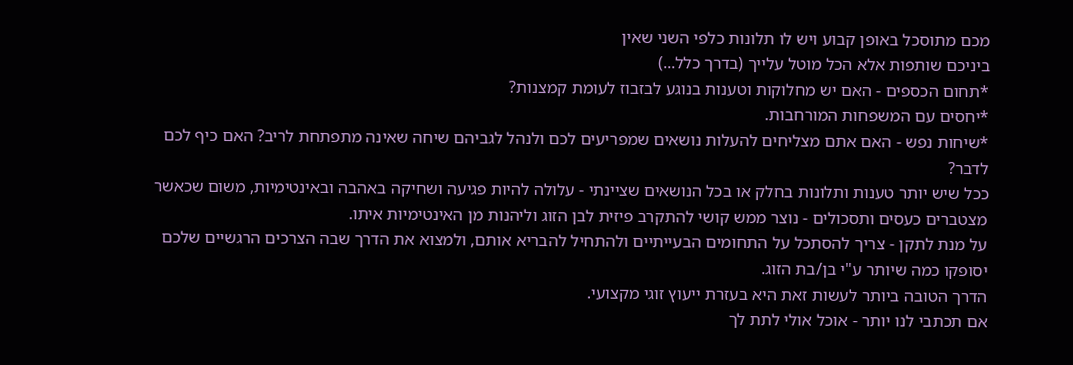מכם מתוסכל באופן קבוע ויש לו תלונות כלפי השני שאין
ביניכם שותפות אלא הכל מוטל עלייך (בדרך כלל...)
*תחום הכספים - האם יש מחלוקות וטענות בנוגע לבזבוז לעומת קמצנות?
*יחסים עם המשפחות המורחבות.
*שיחות נפש - האם אתם מצליחים להעלות נושאים שמפריעים לכם ולנהל לגביהם שיחה שאינה מתפתחת לריב? האם כיף לכם לדבר?
ככל שיש יותר טענות ותלונות בחלק או בכל הנושאים שציינתי - עלולה להיות פגיעה ושחיקה באהבה ובאינטימיות, משום שכאשר מצטברים כעסים ותסכולים - נוצר ממש קושי להתקרב פיזית לבן הזוג וליהנות מן האינטימיות איתו.
על מנת לתקן - צריך להסתכל על התחומים הבעייתיים ולהתחיל להבריא אותם, ולמצוא את הדרך שבה הצרכים הרגשיים שלכם יסופקו כמה שיותר ע"י בן/בת הזוג.
הדרך הטובה ביותר לעשות זאת היא בעזרת ייעוץ זוגי מקצועי.
אם תכתבי לנו יותר - אוכל אולי לתת לך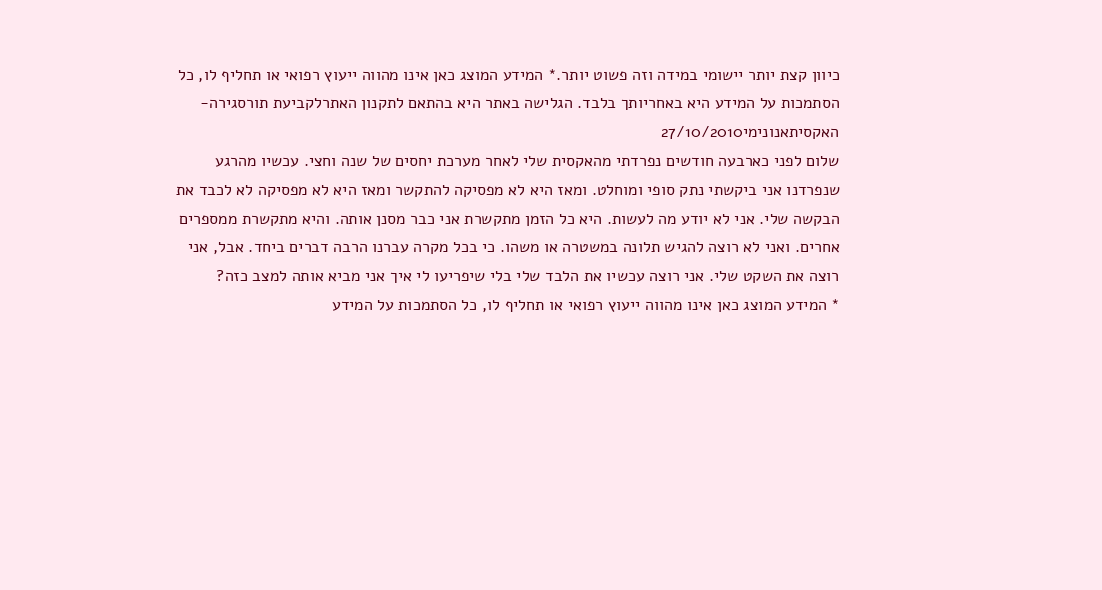כיוון קצת יותר יישומי במידה וזה פשוט יותר.* המידע המוצג כאן אינו מהווה ייעוץ רפואי או תחליף לו, כל הסתמכות על המידע היא באחריותך בלבד. הגלישה באתר היא בהתאם לתקנון האתרלקביעת תורסגירה- האקסיתאנונימי27/10/2010
שלום לפני כארבעה חודשים נפרדתי מהאקסית שלי לאחר מערכת יחסים של שנה וחצי. עכשיו מהרגע שנפרדנו אני ביקשתי נתק סופי ומוחלט. ומאז היא לא מפסיקה להתקשר ומאז היא לא מפסיקה לא לכבד את הבקשה שלי. אני לא יודע מה לעשות. היא כל הזמן מתקשרת אני כבר מסנן אותה. והיא מתקשרת ממספרים אחרים. ואני לא רוצה להגיש תלונה במשטרה או משהו. כי בכל מקרה עברנו הרבה דברים ביחד. אבל, אני רוצה את השקט שלי. אני רוצה עכשיו את הלבד שלי בלי שיפריעו לי איך אני מביא אותה למצב כזה?
* המידע המוצג כאן אינו מהווה ייעוץ רפואי או תחליף לו, כל הסתמכות על המידע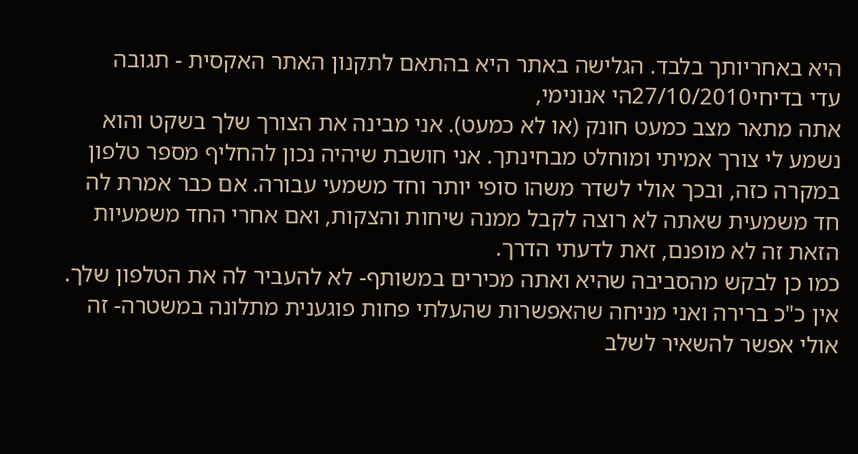היא באחריותך בלבד. הגלישה באתר היא בהתאם לתקנון האתר האקסית - תגובה
עדי בדיחי27/10/2010הי אנונימי,
אתה מתאר מצב כמעט חונק (או לא כמעט). אני מבינה את הצורך שלך בשקט והוא נשמע לי צורך אמיתי ומוחלט מבחינתך. אני חושבת שיהיה נכון להחליף מספר טלפון במקרה כזה, ובכך אולי לשדר משהו סופי יותר וחד משמעי עבורה. אם כבר אמרת לה חד משמעית שאתה לא רוצה לקבל ממנה שיחות והצקות, ואם אחרי החד משמעיות הזאת זה לא מופנם, זאת לדעתי הדרך.
כמו כן לבקש מהסביבה שהיא ואתה מכירים במשותף- לא להעביר לה את הטלפון שלך.
אין כ"כ ברירה ואני מניחה שהאפשרות שהעלתי פחות פוגענית מתלונה במשטרה- זה אולי אפשר להשאיר לשלב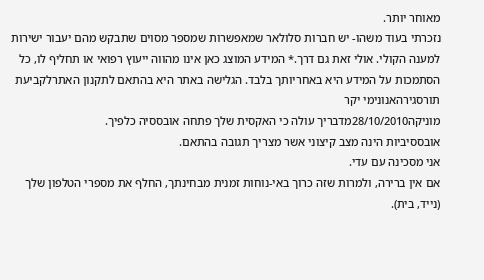מאוחר יותר.
נזכרתי בעוד משהו- יש חברות סלולאר שמאפשרות שמספר מסוים שתבקש מהם יעבור ישירות למענה הקולי. אולי זאת גם דרך.* המידע המוצג כאן אינו מהווה ייעוץ רפואי או תחליף לו, כל הסתמכות על המידע היא באחריותך בלבד. הגלישה באתר היא בהתאם לתקנון האתרלקביעת תורסגירהאנונימי יקר
מוניקה28/10/2010מדבריך עולה כי האקסית שלך פתחה אובססיה כלפיך.
אובססיביות הינה מצב קיצוני אשר מצריך תגובה בהתאם.
אני מסכינה עם עדי.
אם אין ברירה, ולמרות שזה כרוך באי-נוחות זמנית מבחינתך, החלף את מספרי הטלפון שלך (נייד, בית).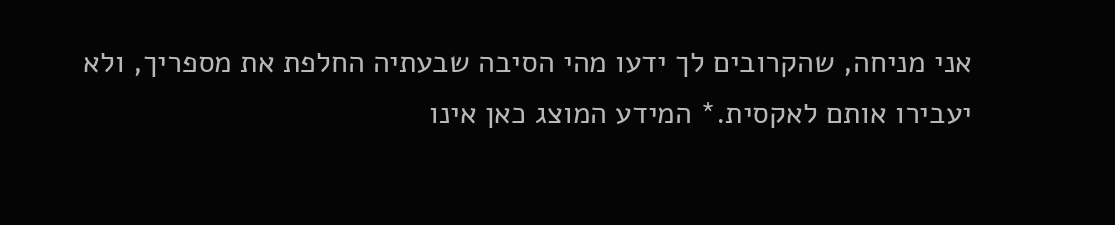אני מניחה, שהקרובים לך ידעו מהי הסיבה שבעתיה החלפת את מספריך, ולא יעבירו אותם לאקסית.* המידע המוצג כאן אינו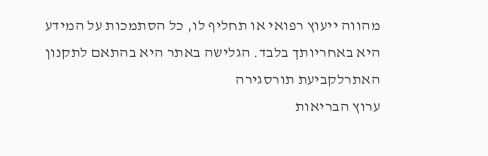מהווה ייעוץ רפואי או תחליף לו, כל הסתמכות על המידע היא באחריותך בלבד. הגלישה באתר היא בהתאם לתקנון האתרלקביעת תורסגירה
ערוץ הבריאות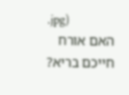.jpg)
האם אורח חייכם בריא?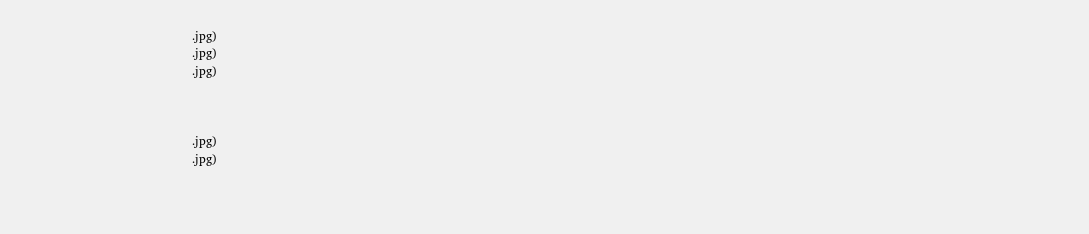.jpg)
.jpg)
.jpg)



.jpg)
.jpg)